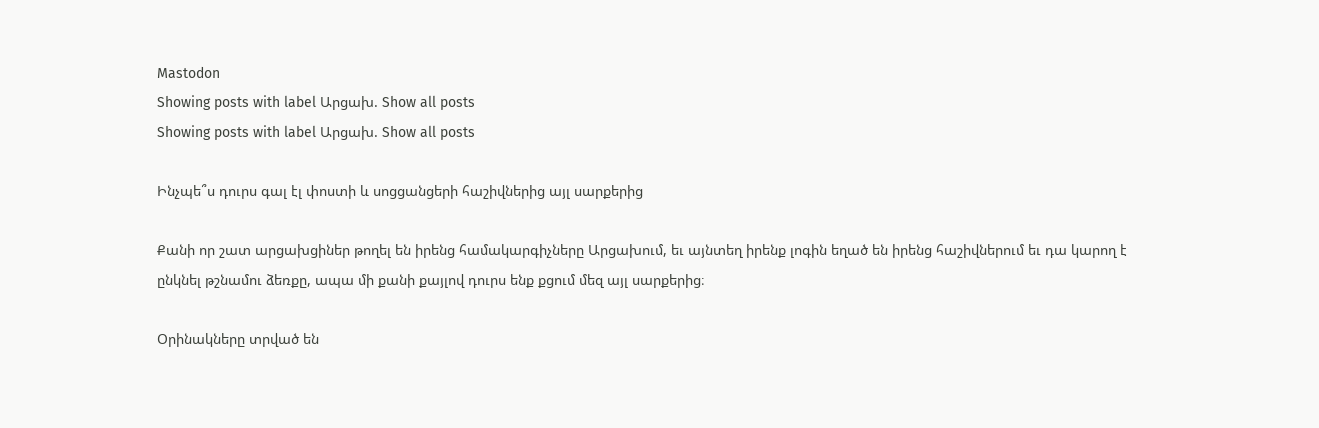Mastodon
Showing posts with label Արցախ. Show all posts
Showing posts with label Արցախ. Show all posts

Ինչպե՞ս դուրս գալ էլ փոստի և սոցցանցերի հաշիվներից այլ սարքերից

Քանի որ շատ արցախցիներ թողել են իրենց համակարգիչները Արցախում, եւ այնտեղ իրենք լոգին եղած են իրենց հաշիվներում եւ դա կարող է ընկնել թշնամու ձեռքը, ապա մի քանի քայլով դուրս ենք քցում մեզ այլ սարքերից։

Օրինակները տրված են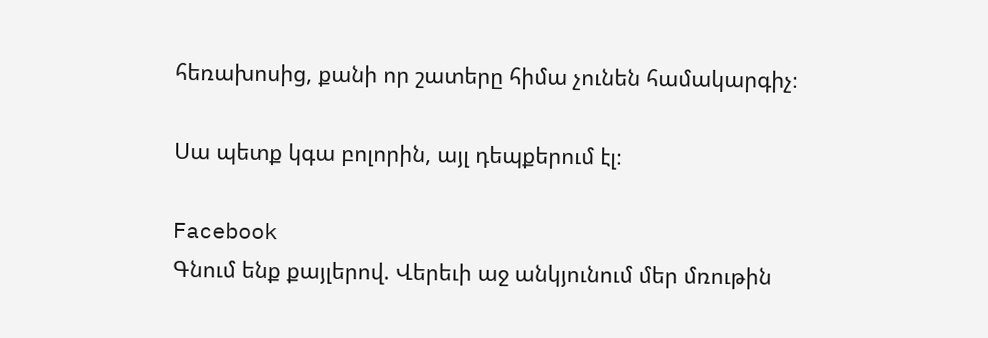հեռախոսից, քանի որ շատերը հիմա չունեն համակարգիչ։

Սա պետք կգա բոլորին, այլ դեպքերում էլ։

Facebook
Գնում ենք քայլերով. Վերեւի աջ անկյունում մեր մռութին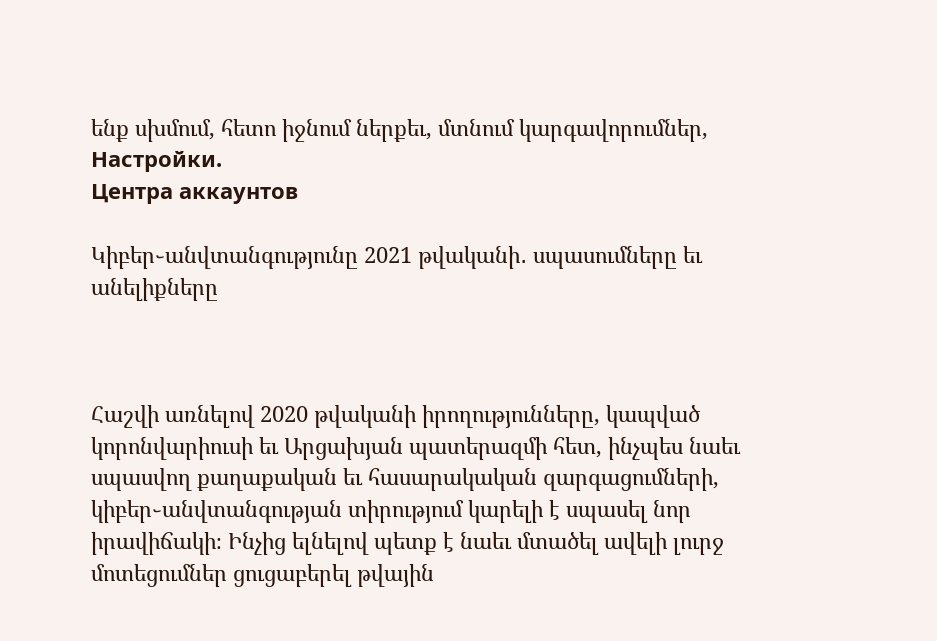ենք սխմում, հետո իջնում ներքեւ, մտնում կարգավորումներ, Настройки.
Центра аккаунтов

Կիբեր֊անվտանգությունը 2021 թվականի․ սպասումները եւ անելիքները



Հաշվի առնելով 2020 թվականի իրողությունները, կապված կորոնվարիուսի եւ Արցախյան պատերազմի հետ, ինչպես նաեւ սպասվող քաղաքական եւ հասարակական զարգացումների, կիբեր֊անվտանգության տիրությում կարելի է սպասել նոր իրավիճակի։ Ինչից ելնելով պետք է նաեւ մտածել ավելի լուրջ մոտեցումներ ցուցաբերել թվային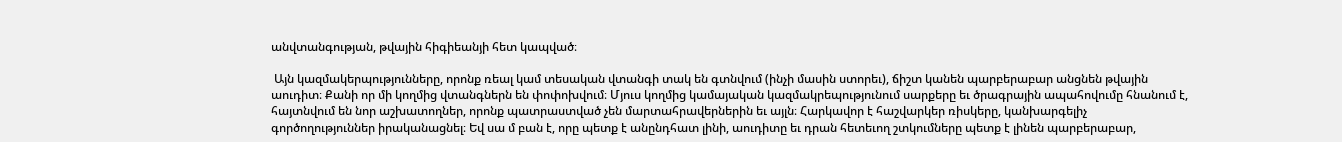անվտանգության, թվային հիգիեանյի հետ կապված։

 Այն կազմակերպությունները, որոնք ռեալ կամ տեսական վտանգի տակ են գտնվում (ինչի մասին ստորեւ), ճիշտ կանեն պարբերաբար անցնեն թվային աուդիտ։ Քանի որ մի կողմից վտանգներն են փոփոխվում։ Մյուս կողմից կամայական կազմակրեպությունում սարքերը եւ ծրագրային ապահովումը հնանում է, հայտնվում են նոր աշխատողներ, որոնք պատրաստված չեն մարտահրավերներին եւ այլն։ Հարկավոր է հաշվարկեր ռիսկերը, կանխարգելիչ գործողություններ իրականացնել։ Եվ սա մ բան է, որը պետք է անընդհատ լինի, աուդիտը եւ դրան հետեւող շտկումները պետք է լինեն պարբերաբար,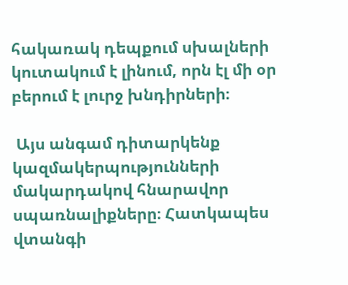հակառակ դեպքում սխալների կուտակում է լինում, որն էլ մի օր բերում է լուրջ խնդիրների։

 Այս անգամ դիտարկենք կազմակերպությունների մակարդակով հնարավոր սպառնալիքները։ Հատկապես վտանգի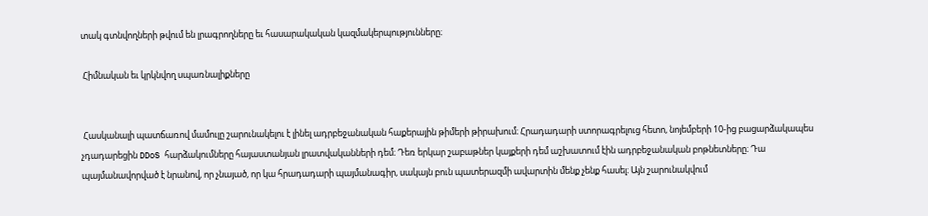տակ գտնվողների թվում են լրագրողները եւ հասարակական կազմակերպությունները։

 Հիմնական եւ կրկնվող սպառնալիքները


 Հասկանալի պատճառով մամուլը շարունակելու է լինել ադրբեջանական հաքերային թիմերի թիրախում։ Հրադադարի ստորագրելուց հետո, նոյեմբերի 10-ից բացարձակապես չդադարեցին DDoS հարձակումները հայաստանյան լրատվականների դեմ։ Դեռ երկար շաբաթներ կայքերի դեմ աշխատում էին ադրբեջանական բոթնետները։ Դա պայմանավորված է նրանով, որ չնայած, որ կա հրադադարի պայմանագիր, սակայն բուն պատերազմի ավարտին մենք չենք հասել։ Այն շարունակվում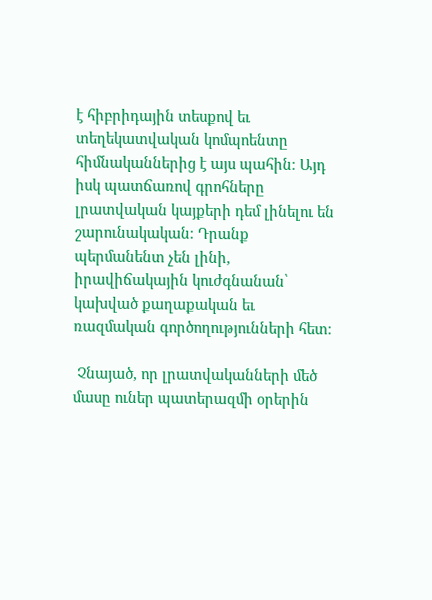է հիբրիդային տեսքով եւ տեղեկատվական կոմպոենտը հիմնականներից է այս պահին։ Այդ իսկ պատճառով գրոհները լրատվական կայքերի դեմ լինելու են շարունակական։ Դրանք պերմանենտ չեն լինի, իրավիճակային կուժգնանան՝ կախված քաղաքական եւ ռազմական գործողությունների հետ։

 Չնայած, որ լրատվականների մեծ մասը ուներ պատերազմի օրերին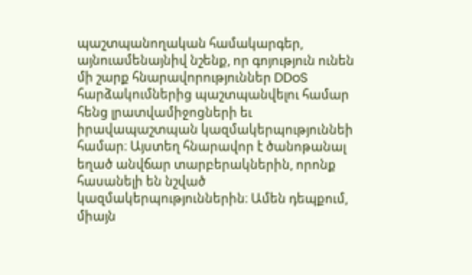պաշտպանողական համակարգեր, այնուամենայնիվ նշենք, որ գոյություն ունեն մի շարք հնարավորություններ DDoS հարձակումներից պաշտպանվելու համար հենց լրատվամիջոցների եւ իրավապաշտպան կազմակերպություննեի համար։ Այստեղ հնարավոր է ծանոթանալ եղած անվճար տարբերակներին, որոնք հասանելի են նշված կազմակերպություններին։ Ամեն դեպքում, միայն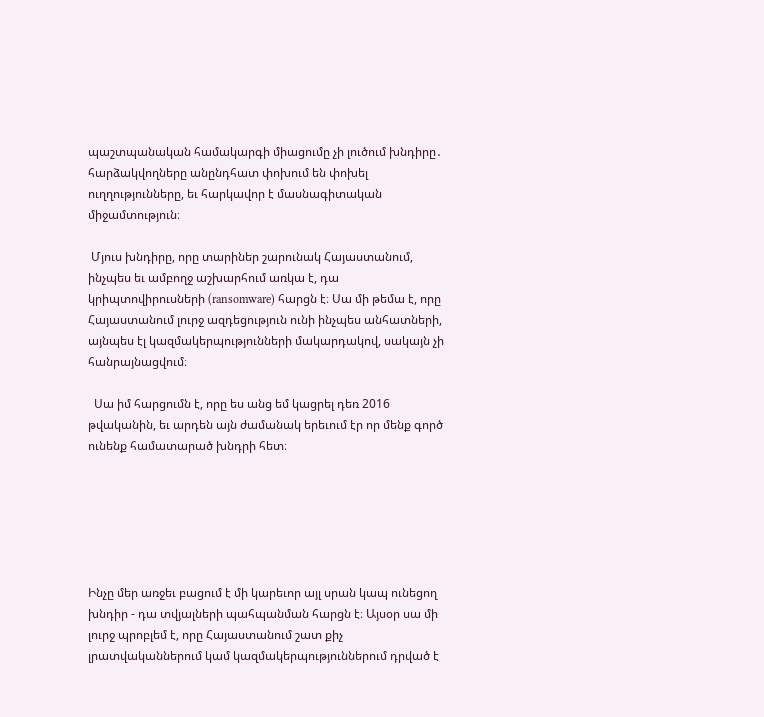պաշտպանական համակարգի միացումը չի լուծում խնդիրը․ հարձակվողները անընդհատ փոխում են փոխել ուղղությունները, եւ հարկավոր է մասնագիտական միջամտություն։

 Մյուս խնդիրը, որը տարիներ շարունակ Հայաստանում, ինչպես եւ ամբողջ աշխարհում առկա է, դա կրիպտովիրուսների (ransomware) հարցն է։ Սա մի թեմա է, որը Հայաստանում լուրջ ազդեցություն ունի ինչպես անհատների, այնպես էլ կազմակերպությունների մակարդակով, սակայն չի հանրայնացվում։

  Սա իմ հարցումն է, որը ես անց եմ կացրել դեռ 2016 թվականին, եւ արդեն այն ժամանակ երեւում էր որ մենք գործ ունենք համատարած խնդրի հետ։






Ինչը մեր առջեւ բացում է մի կարեւոր այլ սրան կապ ունեցող խնդիր - դա տվյալների պահպանման հարցն է։ Այսօր սա մի լուրջ պրոբլեմ է, որը Հայաստանում շատ քիչ լրատվականներում կամ կազմակերպություններում դրված է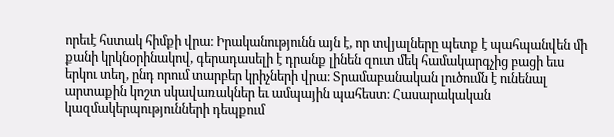որեւէ հստակ հիմքի վրա։ Իրականությունն այն է, որ տվյալները պետք է պահպանվեն մի քանի կրկնօրինակով, գերադասելի է դրանք լինեն զուտ մեկ համակարգչից բացի եւս երկու տեղ, ընդ որում տարբեր կրիչների վրա։ Տրամաբանական լուծումն է ունենալ արտաքին կոշտ սկավառակներ եւ ամպային պահեստ։ Հասարակական կազմակերպությունների դեպքում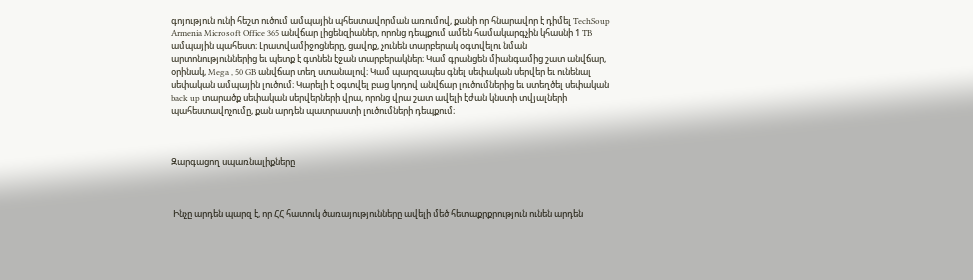գոյություն ունի հեշտ ուծում ամպային պհեստավորման առումով, քանի որ հնարավոր է դիմել TechSoup Armenia Microsoft Office 365 անվճար լիցենզիաներ, որոնց դեպքում ամեն համակարգչին կհասնի 1 TB ամպային պահեստ։ Լրատվամիջոցները, ցավոք, չունեն տարբերակ օգտվելու նման արտոնություններից եւ պետք է գտնեն էջան տարբերակներ։ Կամ գրանցեն միանգամից շատ անվճար, օրինակ, Mega , 50 GB անվճար տեղ ստանալով։ Կամ պարզապես գնել սեփական սերվեր եւ ունենալ սեփական ամպային լուծում։ Կարելի է օգտվել բաց կոդով անվճար լուծումներից եւ ստեղծել սեփական back up տարածք սեփական սերվերների վրա, որոնց վրա շատ ավելի էժան կնստի տվյալների պահեստավոչումը, քան արդեն պատրաստի լուծումների դեպքում։



Զարգացող սպառնալիքները



 Ինչը արդեն պարզ է, որ ՀՀ հատուկ ծառայությունները ավելի մեծ հետաքրքրություն ունեն արդեն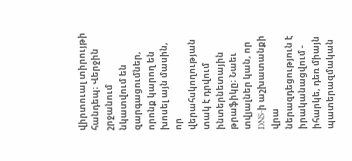վիրտուալ տիրույթի հանդեպ։ Վերջին շրջանում նկատվում են զարգացումներ, որոնք կարող են խոսել այն մասին, որ վերահսկողության տակ է դրվում ինտերնետային թրաֆիկը։ Նաեւ տվյալներ կան, որ DNS-ի աշխատանքի վրա ներազդեցություն է իրականացվում - իհարկե, դեռ միայն պատերազմական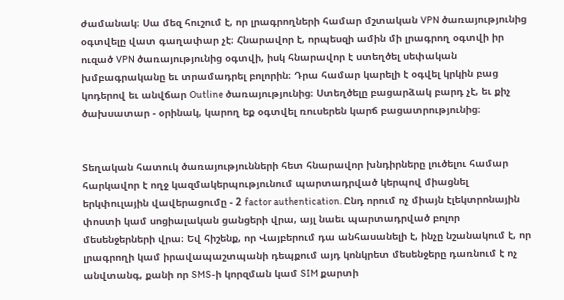ժամանակ։ Սա մեզ հուշում է, որ լրագրողների համար մշտական VPN ծառայությունից օգտվելը վատ գաղափար չէ։ Հնարավոր է, որպեսզի ամին մի լրագրող օգտվի իր ուզած VPN ծառայությունից օգտվի, իսկ հնարավոր է ստեղծել սեփական խմբագրականը եւ տրամադրել բոլորին։ Դրա համար կարելի է օգվել կրկին բաց կոդերով եւ անվճար Outline ծառայությունից։ Ստեղծելը բացարձակ բարդ չէ, եւ քիչ ծախսատար - օրինակ, կարող եք օգտվել ռուսերեն կարճ բացատրությունից։


Տեղական հատուկ ծառայությունների հետ հնարավոր խնդիրները լուծելու համար հարկավոր է ողջ կազմակերպությունում պարտադրված կերպով միացնել երկփուլային վավերացումը - 2 factor authentication. Ընդ որում ոչ միայն էլեկտրոնային փոստի կամ սոցիալական ցանցերի վրա, այլ նաեւ պարտադրված բոլոր մեսենջերների վրա։ Եվ հիշենք, որ Վայբերում դա անհասանելի է, ինչը նշանակում է, որ լրագրողի կամ իրավապաշտպանի դեպքում այդ կոնկրետ մեսենջերը դառնում է ոչ անվտանգ, քանի որ SMS-ի կորզման կամ SIM քարտի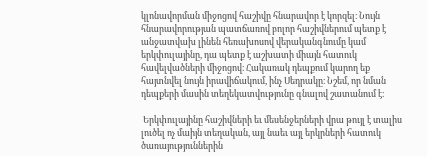կլոնավորման միջոցով հաշիվը հնարավոր է կորզել։ Նույն հնարավորության պատճառով բոլոր հաշիվներում պետք է անջատվախ լինեն հեռախոսով վերականգնումը կամ երկփուլայինը, դա պետք է աշխատի միայն հատուկ հավելվածների միջոցով։ Հակառակ դեպքում կարող եք հայտնվել նույն իրավիճակում, ինչ Սեդրակը։ Նշեմ, որ նման դեպքերի մասին տեղեկատվությունը գնալով շատանում է։

 Երկփուլայինը հաշիվների եւ մեսենջերների վրա թույլ է տալիս լուծել ոչ մաիյն տեղական, այլ նաեւ այլ երկրների հատուկ ծառայություններին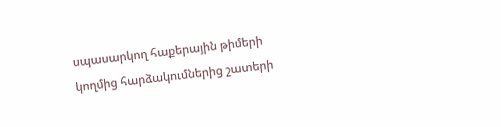սպասարկող հաքերային թիմերի կողմից հարձակումներից շատերի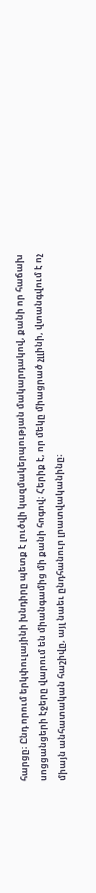հարցը։ Ընդ որում երկփուլայինի խնդիրը պետք է լուծվի կազմակերպության մակարդակով, քանի որ հաճախ սոցցանցերի էջերը վարում են միանգամից մի քանի հոգով։ Հերիք է, որ մեկը միացրած չլլինի, վտանգվում է ոչ միայն անհատական հաշիվը, այլ նաեւ ընդհանուր լրատվականինը։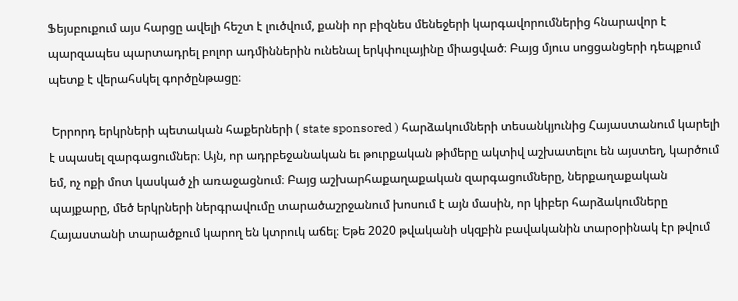Ֆեյսբուքում այս հարցը ավելի հեշտ է լուծվում, քանի որ բիզնես մենեջերի կարգավորումներից հնարավոր է պարզապես պարտադրել բոլոր ադմիններին ունենալ երկփուլայինը միացված։ Բայց մյուս սոցցանցերի դեպքում պետք է վերահսկել գործընթացը։

 Երրորդ երկրների պետական հաքերների ( state sponsored ) հարձակումների տեսանկյունից Հայաստանում կարելի է սպասել զարգացումներ։ Այն, որ ադրբեջանական եւ թուրքական թիմերը ակտիվ աշխատելու են այստեղ, կարծում եմ, ոչ ոքի մոտ կասկած չի առաջացնում։ Բայց աշխարհաքաղաքական զարգացումները, ներքաղաքական պայքարը, մեծ երկրների ներգրավումը տարածաշրջանում խոսում է այն մասին, որ կիբեր հարձակումները Հայաստանի տարածքում կարող են կտրուկ աճել։ Եթե 2020 թվականի սկզբին բավականին տարօրինակ էր թվում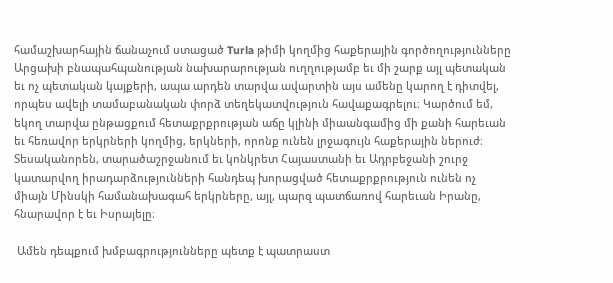համաշխարհային ճանաչում ստացած Turla թիմի կողմից հաքերային գործողությունները Արցախի բնապահպանության նախարարության ուղղությամբ եւ մի շարք այլ պետական եւ ոչ պետական կայքերի, ապա արդեն տարվա ավարտին այս ամենը կարող է դիտվել, որպես ավելի տամաբանական փորձ տեղեկատվություն հավաքագրելու։ Կարծում եմ, եկող տարվա ընթացքում հետաքրքրության աճը կլինի միաանգամից մի քանի հարեւան եւ հեռավոր երկրների կողմից, երկների, որոնք ունեն լրջագույն հաքերային ներուժ։ Տեսականորեն, տարածաշրջանում եւ կոնկրետ Հայաստանի եւ Ադրբեջանի շուրջ կատարվող իրադարձությունների հանդեպ խորացված հետաքրքրություն ունեն ոչ միայն Մինսկի համանախագահ երկրները, այլ, պարզ պատճառով հարեւան Իրանը, հնարավոր է եւ Իսրայելը։

 Ամեն դեպքում խմբագրությունները պետք է պատրաստ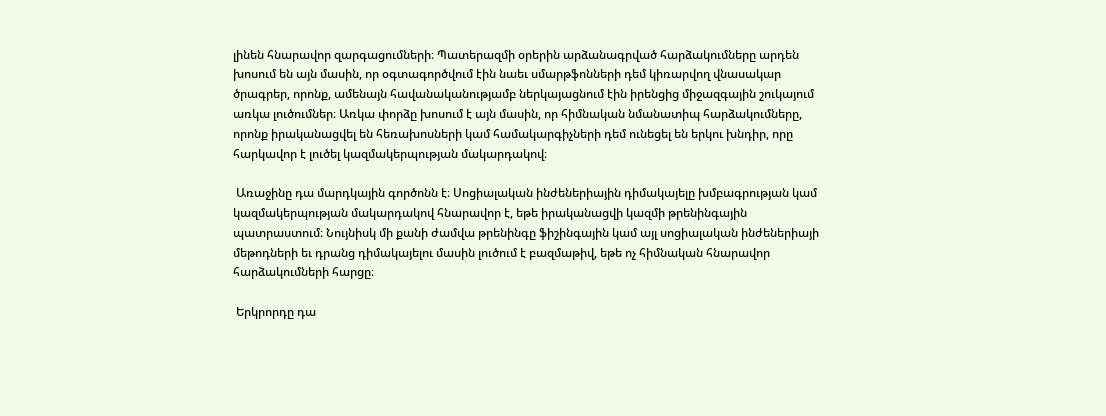լինեն հնարավոր զարգացումների։ Պատերազմի օրերին արձանագրված հարձակումները արդեն խոսում են այն մասին, որ օգտագործվում էին նաեւ սմարթֆոնների դեմ կիռարվող վնասակար ծրագրեր, որոնք, ամենայն հավանականությամբ ներկայացնում էին իրենցից միջազգային շուկայում առկա լուծումներ։ Առկա փորձը խոսում է այն մասին, որ հիմնական նմանատիպ հարձակումները, որոնք իրականացվել են հեռախոսների կամ համակարգիչների դեմ ունեցել են երկու խնդիր, որը հարկավոր է լուծել կազմակերպության մակարդակով։

 Առաջինը դա մարդկային գործոնն է։ Սոցիալական ինժեներիային դիմակայելը խմբագրության կամ կազմակերպության մակարդակով հնարավոր է, եթե իրականացվի կազմի թրենինգային պատրաստում։ Նույնիսկ մի քանի ժամվա թրենինգը ֆիշինգային կամ այլ սոցիալական ինժեներիայի մեթոդների եւ դրանց դիմակայելու մասին լուծում է բազմաթիվ, եթե ոչ հիմնական հնարավոր հարձակումների հարցը։

 Երկրորդը դա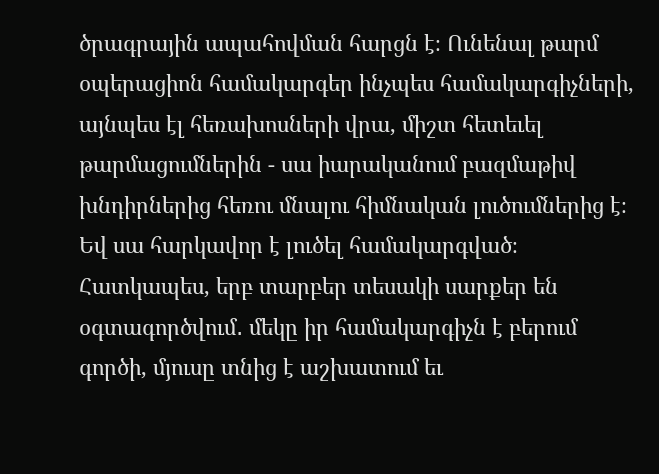ծրագրային ապահովման հարցն է։ Ունենալ թարմ օպերացիոն համակարգեր ինչպես համակարգիչների, այնպես էլ հեռախոսների վրա, միշտ հետեւել թարմացումներին - սա իարականում բազմաթիվ խնդիրներից հեռու մնալու հիմնական լուծումներից է։ Եվ սա հարկավոր է լուծել համակարգված։ Հատկապես, երբ տարբեր տեսակի սարքեր են օգտագործվում․ մեկը իր համակարգիչն է բերում գործի, մյուսը տնից է աշխատում եւ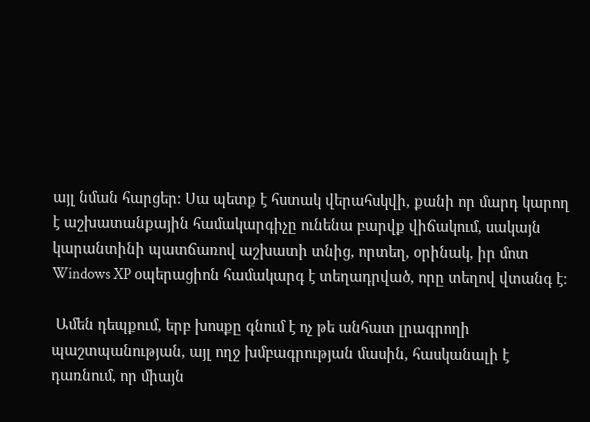այլ նման հարցեր։ Սա պետք է հստակ վերահսկվի, քանի որ մարդ կարող է աշխատանքային համակարգիչը ունենա բարվք վիճակում, սակայն կարանտինի պատճառով աշխատի տնից, որտեղ, օրինակ, իր մոտ Windows XP օպերացիոն համակարգ է տեղադրված, որը տեղով վտանգ է։

 Ամեն դեպքում, երբ խոսքը գնում է ոչ թե անհատ լրագրողի պաշտպանության, այլ ողջ խմբագրության մասին, հասկանալի է դառնում, որ միայն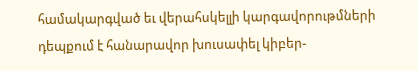համակարգված եւ վերահսկելլի կարգավորութմների դեպքում է հանարավոր խուսափել կիբեր-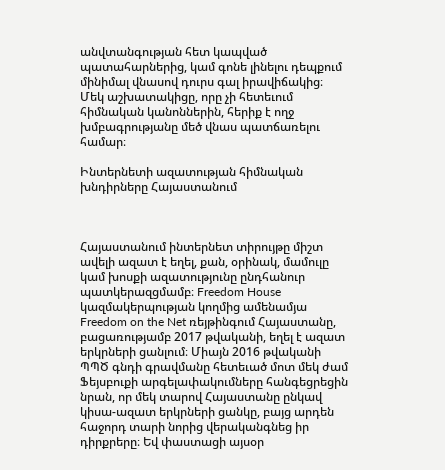անվտանգության հետ կապված պատահարներից, կամ գոնե լինելու դեպքում մինիմալ վնասով դուրս գալ իրավիճակից։ Մեկ աշխատակիցը, որը չի հետեւում հիմնական կանոններին, հերիք է ողջ խմբագրությանը մեծ վնաս պատճառելու համար։

Ինտերնետի ազատության հիմնական խնդիրները Հայաստանում



Հայաստանում ինտերնետ տիրույթը միշտ ավելի ազատ է եղել, քան, օրինակ, մամուլը կամ խոսքի ազատությունը ընդհանուր պատկերազցմամբ։ Freedom House կազմակերպության կողմից ամենամյա Freedom on the Net ռեյթինգում Հայաստանը, բացառությամբ 2017 թվականի, եղել է ազատ երկրների ցանլում։ Միայն 2016 թվականի ՊՊԾ գնդի գրավմանը հետեւած մոտ մեկ ժամ Ֆեյսբուքի արգելափակումները հանգեցրեցին նրան, որ մեկ տարով Հայաստանը ընկավ կիսա-ազատ երկրների ցանկը, բայց արդեն հաջորդ տարի նորից վերականգնեց իր դիրքրերը։ Եվ փաստացի այսօր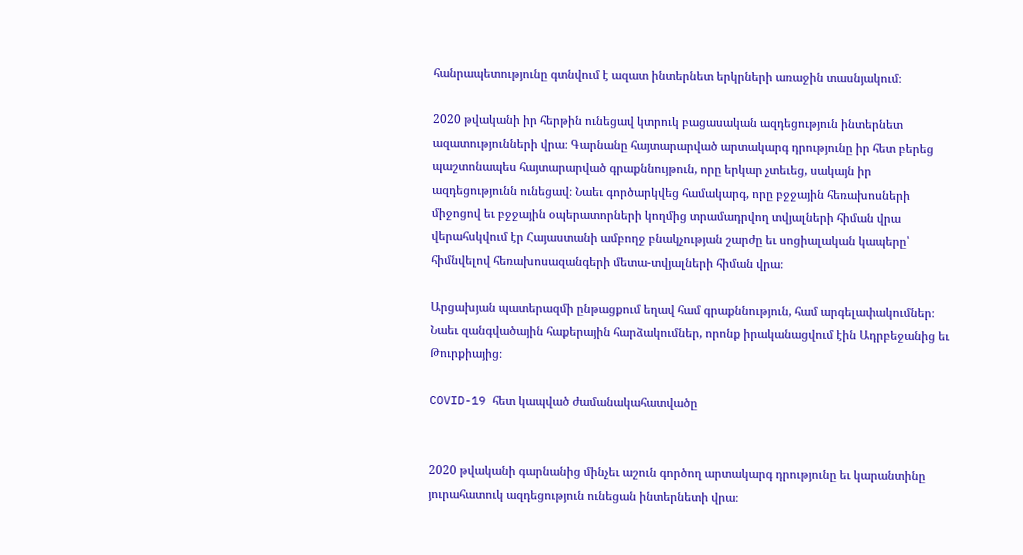հանրապետությունը գտնվում է ազատ ինտերնետ երկրների առաջին տասնյակում։

2020 թվականի իր հերթին ունեցավ կտրուկ բացասական ազդեցություն ինտերնետ ազատությունների վրա։ Գարնանը հայտարարված արտակարգ դրությունը իր հետ բերեց պաշտոնապես հայտարարված գրաքննույթուն, որը երկար չտեւեց, սակայն իր ազդեցությունն ունեցավ։ Նաեւ գործարկվեց համակարգ, որը բջջային հեռախոսների միջոցով եւ բջջային օպերատորների կողմից տրամադրվող տվյալների հիման վրա վերահսկվում էր Հայաստանի ամբողջ բնակչության շարժը եւ սոցիալական կապերը՝ հիմնվելով հեռախոսազանգերի մետա-տվյալների հիման վրա։

Արցախյան պատերազմի ընթացքում եղավ համ գրաքննություն, համ արգելափակումներ։ Նաեւ զանգվածային հաքերային հարձակումներ, որոնք իրականացվում էին Ադրբեջանից եւ Թուրքիայից։

COVID-19 հետ կապված ժամանակահատվածը


2020 թվականի գարնանից մինչեւ աշուն գործող արտակարգ դրությունը եւ կարանտինը յուրահատուկ ազդեցություն ունեցան ինտերնետի վրա։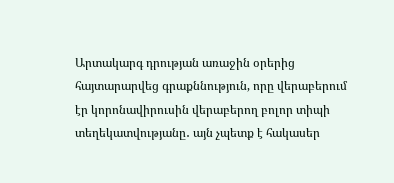Արտակարգ դրության առաջին օրերից հայտարարվեց գրաքննություն, որը վերաբերում էր կորոնավիրուսին վերաբերող բոլոր տիպի տեղեկատվությանը․ այն չպետք է հակասեր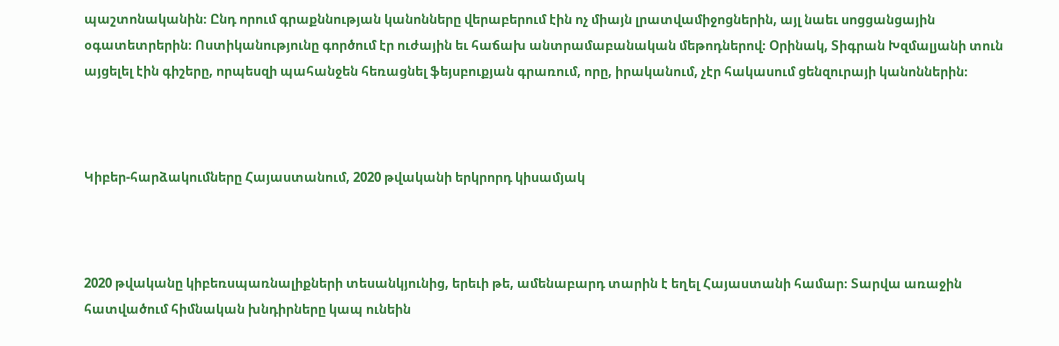պաշտոնականին։ Ընդ որում գրաքննության կանոնները վերաբերում էին ոչ միայն լրատվամիջոցներին, այլ նաեւ սոցցանցային օգատետրերին։ Ոստիկանությունը գործում էր ուժային եւ հաճախ անտրամաբանական մեթոդներով։ Օրինակ, Տիգրան Խզմալյանի տուն այցելել էին գիշերը, որպեսզի պահանջեն հեռացնել ֆեյսբուքյան գրառում, որը, իրականում, չէր հակասում ցենզուրայի կանոններին։



Կիբեր-հարձակումները Հայաստանում, 2020 թվականի երկրորդ կիսամյակ



2020 թվականը կիբեռսպառնալիքների տեսանկյունից, երեւի թե, ամենաբարդ տարին է եղել Հայաստանի համար։ Տարվա առաջին հատվածում հիմնական խնդիրները կապ ունեին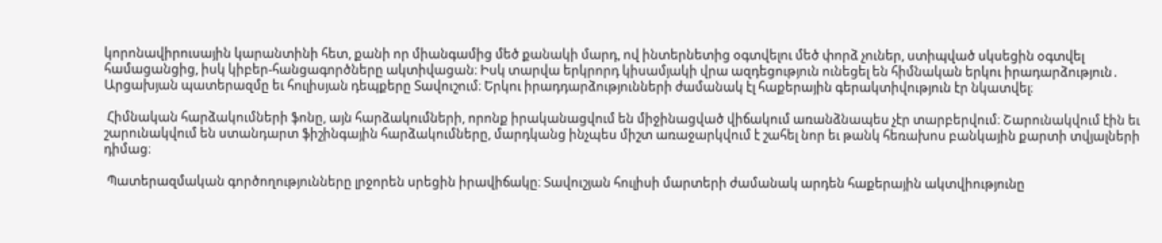կորոնավիրուսային կարանտինի հետ, քանի որ միանգամից մեծ քանակի մարդ, ով ինտերնետից օգտվելու մեծ փորձ չուներ, ստիպված սկսեցին օգտվել համացանցից, իսկ կիբեր-հանցագործները ակտիվացան։ Իսկ տարվա երկրորդ կիսամյակի վրա ազդեցություն ունեցել են հիմնական երկու իրադարձություն․ Արցախյան պատերազմը եւ հուլիսյան դեպքերը Տավուշում։ Երկու իրադդարձությունների ժամանակ էլ հաքերային գերակտիվություն էր նկատվել։

 Հիմնական հարձակումների ֆոնը, այն հարձակումների, որոնք իրականացվում են միջինացված վիճակում առանձնապես չէր տարբերվում։ Շարունակվում էին եւ շարունակվում են ստանդարտ ֆիշինգային հարձակումները, մարդկանց ինչպես միշտ առաջարկվում է շահել նոր եւ թանկ հեռախոս բանկային քարտի տվյալների դիմաց։

 Պատերազմական գործողությունները լրջորեն սրեցին իրավիճակը։ Տավուշյան հուլիսի մարտերի ժամանակ արդեն հաքերային ակտվիությունը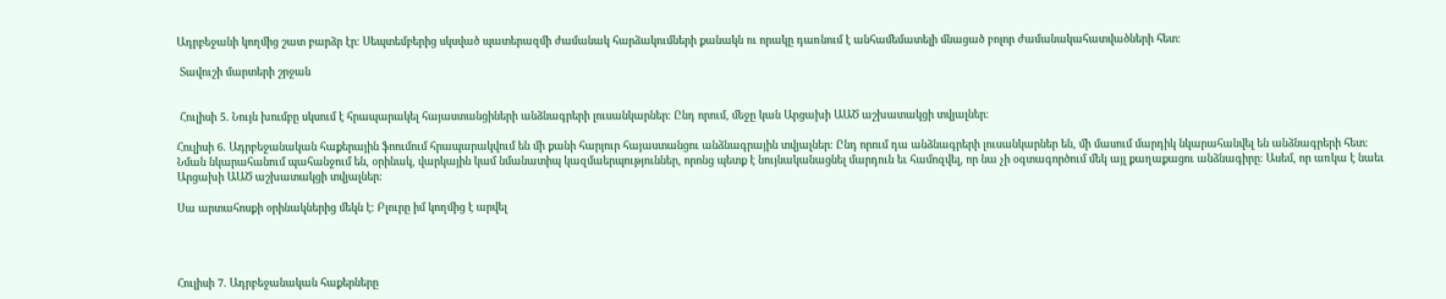Ադրբեջանի կողմից շատ բարձր էր։ Սեպտեմբերից սկսված պատերազմի ժամանակ հարձակումների քանակն ու որակը դառնում է անհամեմատելի մնացած բոլոր ժամանակահատվածների հետ։

 Տավուշի մարտերի շրջան


 Հուլիսի 5. Նույն խումբը սկսում է հրապարակել հայաստանցիների անձնագրերի լուսանկարներ։ Ընդ որում, մեջը կան Արցախի ԱԱԾ աշխատակցի տվյալներ։

Հուլիսի 6. Ադրբեջանական հաքերային ֆոումում հրապարակվում են մի քանի հարյուր հայաստանցու անձնագրային տվյալներ։ Ընդ որում դա անձնագրերի լուսանկարներ են, մի մասում մարդիկ նկարահանվել են անձնագրերի հետ։ Նման նկարահանում պահանջում են, օրինակ, վարկային կամ նմանատիպ կազմաերպություններ, որոնց պետք է նույնականացնել մարդուն եւ համոզվել, որ նա չի օգտագործում մեկ այլ քաղաքացու անձնագիրը։ Ասեմ, որ առկա է նաեւ Արցախի ԱԱԾ աշխատակցի տվյալներ։

Սա արտահոսքի օրինակներից մեկն է։ Բլուրը իմ կողմից է արվել




Հուլիսի 7. Ադրբեջանական հաքերները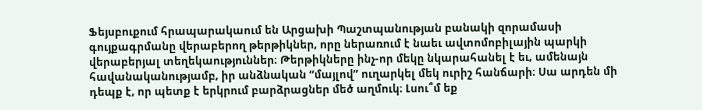Ֆեյսբուքում հրապարակաում են Արցախի Պաշտպանության բանակի զորամասի գույքագրմանը վերաբերող թերթիկներ, որը ներառում է նաեւ ավտոմոբիլային պարկի վերաբերյալ տեղեկաություններ։ Թերթիկները ինչ-որ մեկը նկարահանել է եւ, ամենայն հավանականությամբ, իր անձնական “մայլով” ուղարկել մեկ ուրիշ հանճարի։ Սա արդեն մի դեպք է, որ պետք է երկրում բարձրացներ մեծ աղմուկ։ Լսու՞մ եք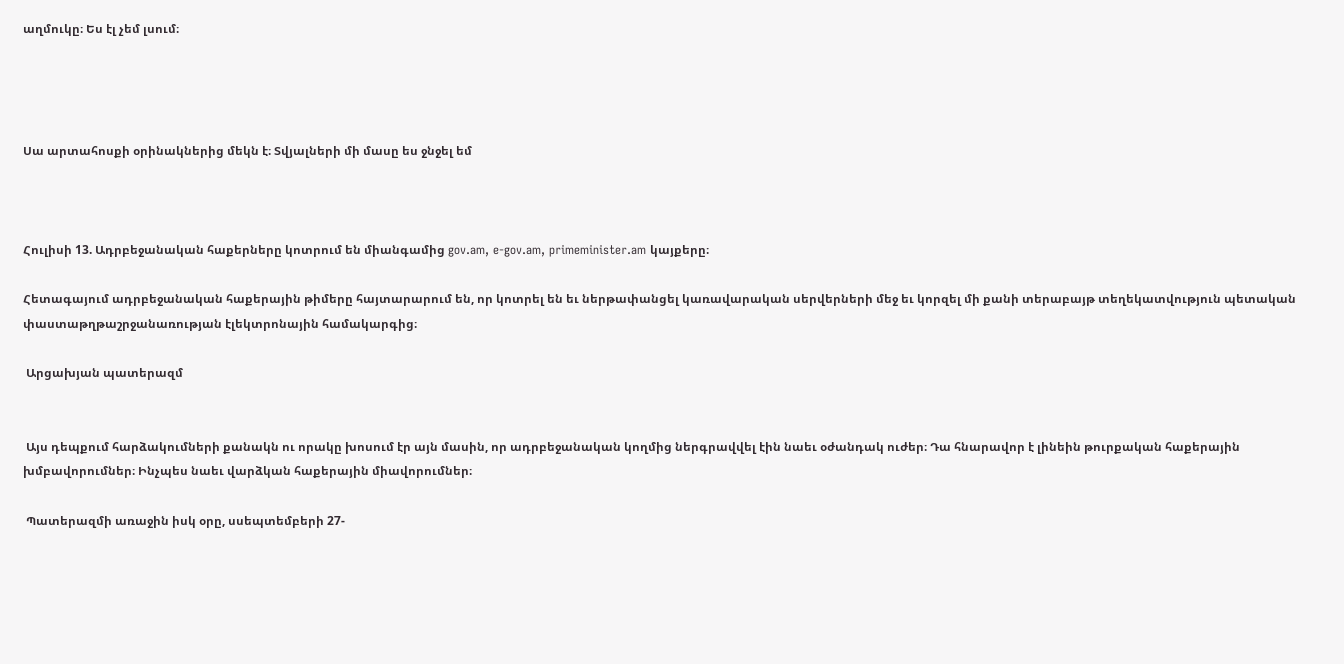աղմուկը։ Ես էլ չեմ լսում։




Սա արտահոսքի օրինակներից մեկն է։ Տվյալների մի մասը ես ջնջել եմ



Հուլիսի 13. Ադրբեջանական հաքերները կոտրում են միանգամից gov.am, e-gov.am, primeminister.am կայքերը։

Հետագայում ադրբեջանական հաքերային թիմերը հայտարարում են, որ կոտրել են եւ ներթափանցել կառավարական սերվերների մեջ եւ կորզել մի քանի տերաբայթ տեղեկատվություն պետական փաստաթղթաշրջանառության էլեկտրոնային համակարգից։

 Արցախյան պատերազմ


 Այս դեպքում հարձակումների քանակն ու որակը խոսում էր այն մասին, որ ադրբեջանական կողմից ներգրավվել էին նաեւ օժանդակ ուժեր։ Դա հնարավոր է լինեին թուրքական հաքերային խմբավորումներ։ Ինչպես նաեւ վարձկան հաքերային միավորումներ։

 Պատերազմի առաջին իսկ օրը, սսեպտեմբերի 27-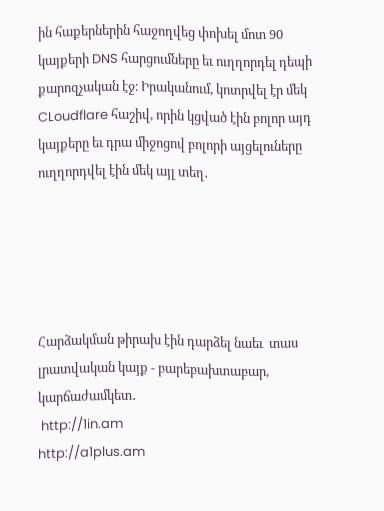ին հաքերներին հաջողվեց փոխել մոտ 90 կայքերի DNS հարցումները եւ ուղղորդել դեպի քարոզչական էջ։ Իրականում, կոտրվել էր մեկ CLoudflare հաշիվ, որին կցված էին բոլոր այդ կայքերը եւ դրա միջոցով բոլորի այցելուները ուղղորդվել էին մեկ այլ տեղ․





Հարձակման թիրախ էին դարձել նաեւ  տաս լրատվական կայք - բարեբախտաբար, կարճաժամկետ․
 http://1in.am
http://a1plus.am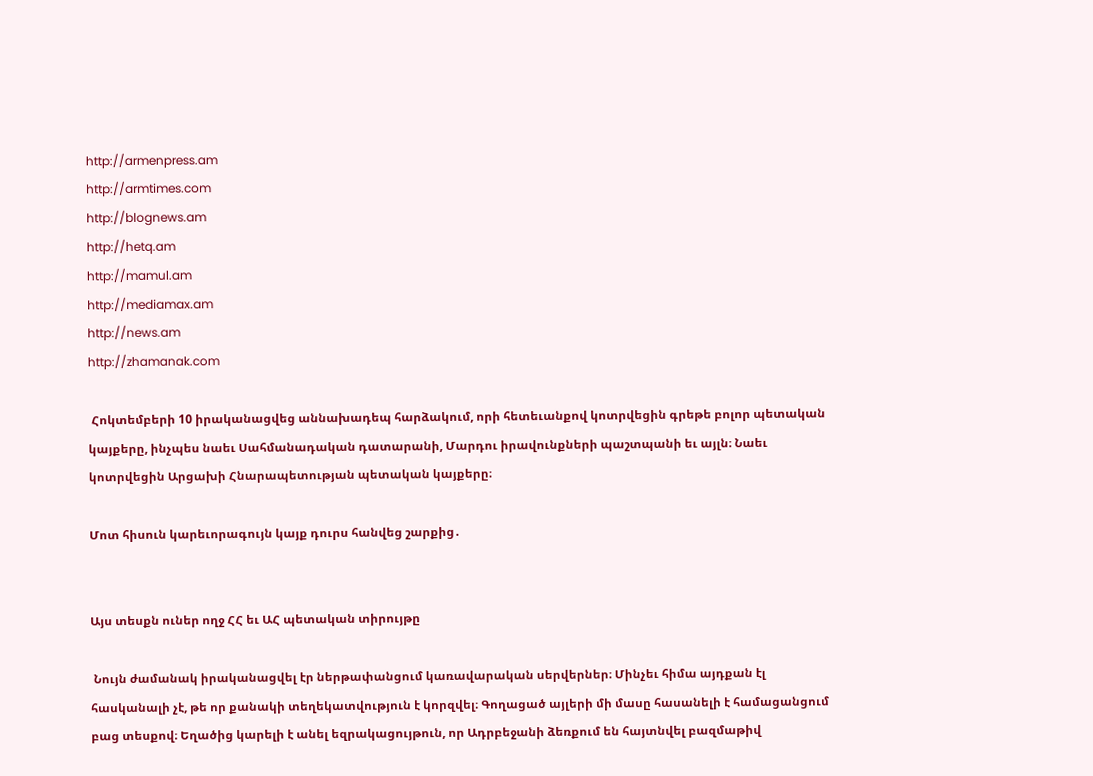http://armenpress.am
http://armtimes.com
http://blognews.am
http://hetq.am
http://mamul.am
http://mediamax.am
http://news.am
http://zhamanak.com

 Հոկտեմբերի 10 իրականացվեց աննախադեպ հարձակում, որի հետեւանքով կոտրվեցին գրեթե բոլոր պետական կայքերը, ինչպես նաեւ Սահմանադական դատարանի, Մարդու իրավունքների պաշտպանի եւ այլն։ Նաեւ կոտրվեցին Արցախի Հնարապետության պետական կայքերը։

Մոտ հիսուն կարեւորագույն կայք դուրս հանվեց շարքից․


Այս տեսքն ուներ ողջ ՀՀ եւ ԱՀ պետական տիրույթը

 Նույն ժամանակ իրականացվել էր ներթափանցում կառավարական սերվերներ։ Մինչեւ հիմա այդքան էլ հասկանալի չէ, թե որ քանակի տեղեկատվություն է կորզվել։ Գողացած այլերի մի մասը հասանելի է համացանցում բաց տեսքով։ Եղածից կարելի է անել եզրակացույթուն, որ Ադրբեջանի ձեռքում են հայտնվել բազմաթիվ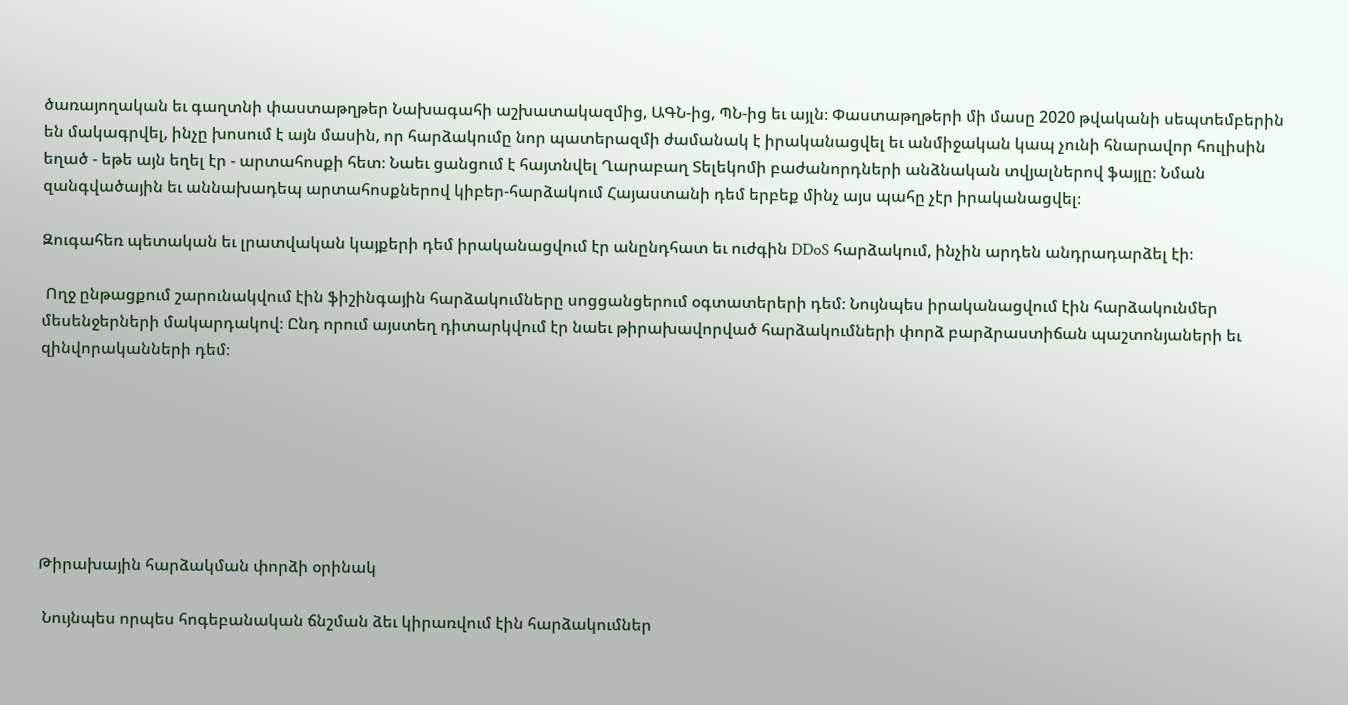ծառայողական եւ գաղտնի փաստաթղթեր Նախագահի աշխատակազմից, ԱԳՆ-ից, ՊՆ-ից եւ այլն։ Փաստաթղթերի մի մասը 2020 թվականի սեպտեմբերին են մակագրվել, ինչը խոսում է այն մասին, որ հարձակումը նոր պատերազմի ժամանակ է իրականացվել եւ անմիջական կապ չունի հնարավոր հուլիսին եղած - եթե այն եղել էր - արտահոսքի հետ։ Նաեւ ցանցում է հայտնվել Ղարաբաղ Տելեկոմի բաժանորդների անձնական տվյալներով ֆայլը։ Նման զանգվածային եւ աննախադեպ արտահոսքներով կիբեր-հարձակում Հայաստանի դեմ երբեք մինչ այս պահը չէր իրականացվել։

Զուգահեռ պետական եւ լրատվական կայքերի դեմ իրականացվում էր անընդհատ եւ ուժգին DDoS հարձակում, ինչին արդեն անդրադարձել էի։

 Ողջ ընթացքում շարունակվում էին ֆիշինգային հարձակումները սոցցանցերում օգտատերերի դեմ։ Նույնպես իրականացվում էին հարձակունմեր մեսենջերների մակարդակով։ Ընդ որում այստեղ դիտարկվում էր նաեւ թիրախավորված հարձակումների փորձ բարձրաստիճան պաշտոնյաների եւ զինվորականների դեմ։







Թիրախային հարձակման փորձի օրինակ

 Նույնպես որպես հոգեբանական ճնշման ձեւ կիրառվում էին հարձակումներ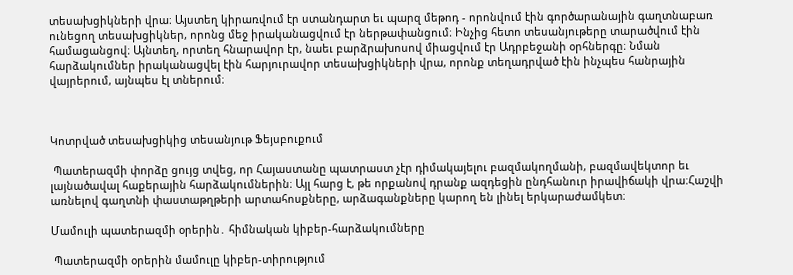տեսախցիկների վրա։ Այստեղ կիրառվում էր ստանդարտ եւ պարզ մեթոդ - որոնվում էին գործարանային գաղտնաբառ ունեցող տեսախցիկներ, որոնց մեջ իրականացվում էր ներթափանցում։ Ինչից հետո տեսանյութերը տարածվում էին համացանցով։ Այնտեղ, որտեղ հնարավոր էր, նաեւ բարձրախոսով միացվում էր Ադրբեջանի օրհներգը։ Նման հարձակումներ իրականացվել էին հարյուրավոր տեսախցիկների վրա, որոնք տեղադրված էին ինչպես հանրային վայրերում, այնպես էլ տներում։



Կոտրված տեսախցիկից տեսանյութ Ֆեյսբուքում

 Պատերազմի փորձը ցույց տվեց, որ Հայաստանը պատրաստ չէր դիմակայելու բազմակողմանի, բազմավեկտոր եւ լայնածավալ հաքերային հարձակումներին։ Այլ հարց է, թե որքանով դրանք ազդեցին ընդհանուր իրավիճակի վրա։Հաշվի առնելով գաղտնի փաստաթղթերի արտահոսքները, արձագանքները կարող են լինել երկարաժամկետ։

Մամուլի պատերազմի օրերին․ հիմնական կիբեր-հարձակումները

 Պատերազմի օրերին մամուլը կիբեր-տիրությում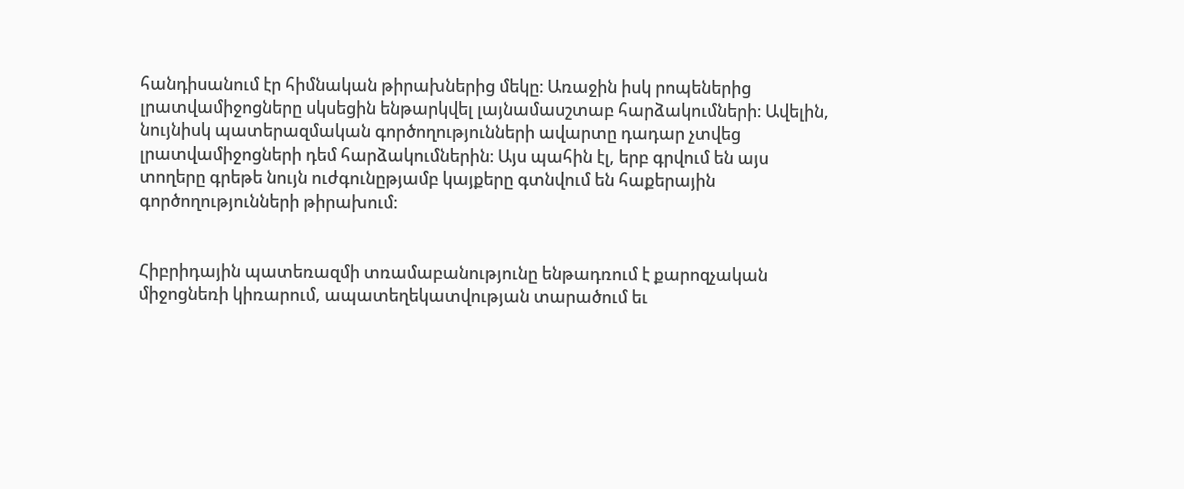հանդիսանում էր հիմնական թիրախներից մեկը։ Առաջին իսկ րոպեներից լրատվամիջոցները սկսեցին ենթարկվել լայնամասշտաբ հարձակումների։ Ավելին, նույնիսկ պատերազմական գործողությունների ավարտը դադար չտվեց լրատվամիջոցների դեմ հարձակումներին։ Այս պահին էլ, երբ գրվում են այս տողերը գրեթե նույն ուժգունըթյամբ կայքերը գտնվում են հաքերային գործողությունների թիրախում։


Հիբրիդային պատեռազմի տռամաբանությունը ենթադռում է քարոզչական միջոցնեռի կիռարում, ապատեղեկատվության տարածում եւ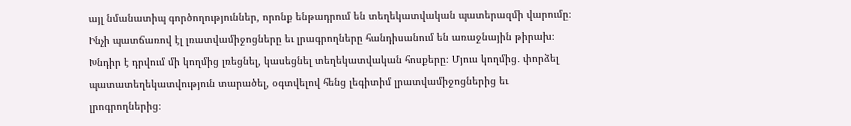այլ նմանատիպ գործողություններ, որոնք ենթադրում են տեղեկատվական պատերազմի վարումը։ Ինչի պատճառով էլ լռատվամիջոցները եւ լրագրողները հանդիսանում են առաջնային թիրախ։ Խնդիր է դրվում մի կողմից լռեցնել, կասեցնել տեղեկատվական հոսքերը։ Մյուս կողմից․ փորձել պատատեղեկատվություն տարածել, օգտվելով հենց լեգիտիմ լրատվամիջոցներից եւ լրոգրողներից։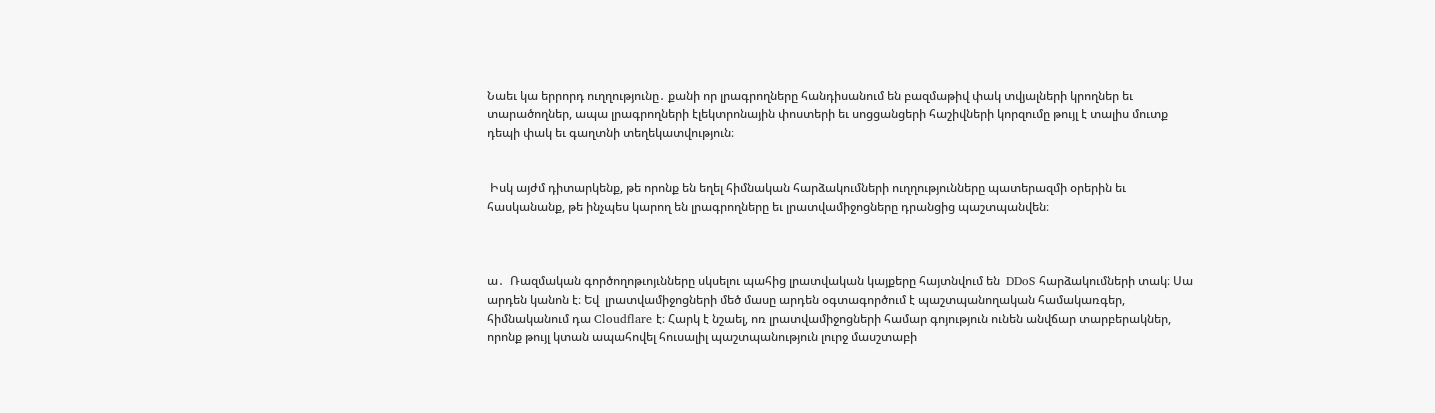Նաեւ կա երրորդ ուղղությունը․ քանի որ լրագրողները հանդիսանում են բազմաթիվ փակ տվյալների կրողներ եւ տարածողներ, ապա լրագրողների էլեկտրոնային փոստերի եւ սոցցանցերի հաշիվների կորզումը թույլ է տալիս մուտք դեպի փակ եւ գաղտնի տեղեկատվություն։


 Իսկ այժմ դիտարկենք, թե որոնք են եղել հիմնական հարձակումների ուղղությունները պատերազմի օրերին եւ հասկանանք, թե ինչպես կարող են լրագրողները եւ լրատվամիջոցները դրանցից պաշտպանվեն։



ա․  Ռազմական գործողոթւոյւնները սկսելու պահից լրատվական կայքերը հայտնվում են  DDoS հարձակումների տակ։ Սա արդեն կանոն է։ Եվ  լրատվամիջոցների մեծ մասը արդեն օգտագործում է պաշտպանողական համակառգեր, հիմնականում դա Cloudflare է։ Հարկ է նշաել, ոռ լրատվամիջոցների համար գոյություն ունեն անվճար տարբերակներ, որոնք թույլ կտան ապահովել հուսալիլ պաշտպանություն լուրջ մասշտաբի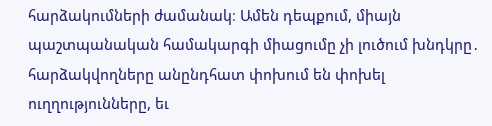հարձակումների ժամանակ։ Ամեն դեպքում, միայն պաշտպանական համակարգի միացումը չի լուծում խնդկրը․ հարձակվողները անընդհատ փոխում են փոխել ուղղությունները, եւ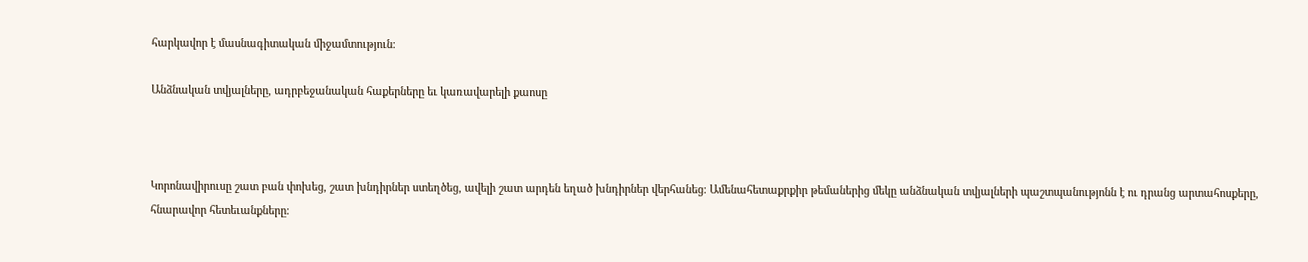հարկավոր է մասնագիտական միջամտություն։

Անձնական տվյալները, ադրբեջանական հաքերները եւ կառավարելի քաոսը



Կորոնավիրուսը շատ բան փոխեց, շատ խնդիրներ ստեղծեց, ավելի շատ արդեն եղած խնդիրներ վերհանեց։ Ամենահետաքրքիր թեմաներից մեկը անձնական տվյալների պաշտպանությոնն է ու դրանց արտահոսքերը, հնարավոր հետեւանքները։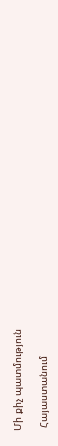Մի քիչ պատմություն

 Հայաստանում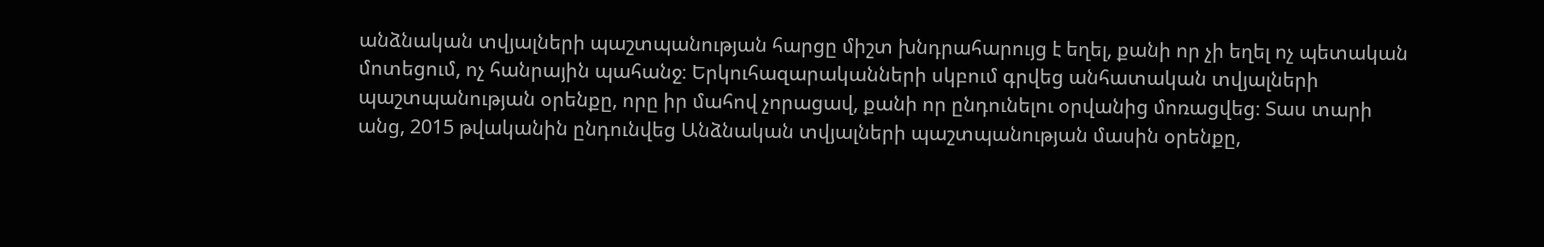անձնական տվյալների պաշտպանության հարցը միշտ խնդրահարույց է եղել, քանի որ չի եղել ոչ պետական մոտեցում, ոչ հանրային պահանջ։ Երկուհազարականների սկբում գրվեց անհատական տվյալների պաշտպանության օրենքը, որը իր մահով չորացավ, քանի որ ընդունելու օրվանից մոռացվեց։ Տաս տարի անց, 2015 թվականին ընդունվեց Անձնական տվյալների պաշտպանության մասին օրենքը,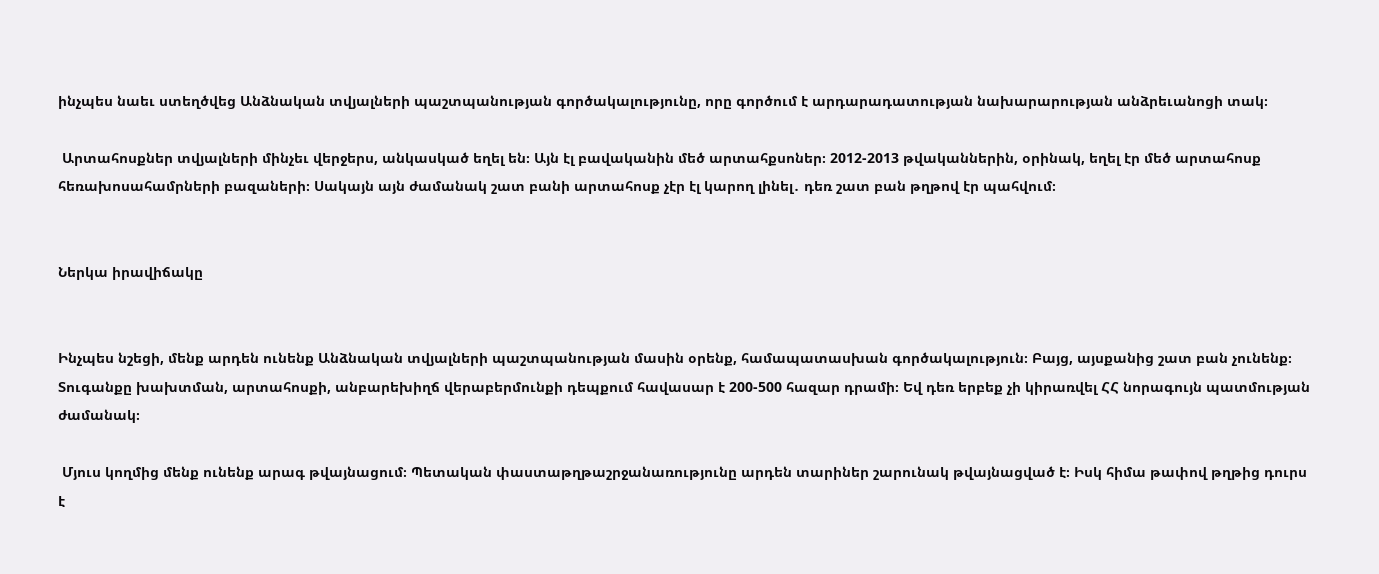ինչպես նաեւ ստեղծվեց Անձնական տվյալների պաշտպանության գործակալությունը, որը գործում է արդարադատության նախարարության անձրեւանոցի տակ։

 Արտահոսքներ տվյալների մինչեւ վերջերս, անկասկած եղել են։ Այն էլ բավականին մեծ արտահքսոներ։ 2012-2013 թվականներին, օրինակ, եղել էր մեծ արտահոսք հեռախոսահամրների բազաների։ Սակայն այն ժամանակ շատ բանի արտահոսք չէր էլ կարող լինել․ դեռ շատ բան թղթով էր պահվում։


Ներկա իրավիճակը


Ինչպես նշեցի, մենք արդեն ունենք Անձնական տվյալների պաշտպանության մասին օրենք, համապատասխան գործակալություն։ Բայց, այսքանից շատ բան չունենք։ Տուգանքը խախտման, արտահոսքի, անբարեխիղճ վերաբերմունքի դեպքում հավասար է 200-500 հազար դրամի։ Եվ դեռ երբեք չի կիրառվել ՀՀ նորագույն պատմության ժամանակ։

 Մյուս կողմից մենք ունենք արագ թվայնացում։ Պետական փաստաթղթաշրջանառությունը արդեն տարիներ շարունակ թվայնացված է։ Իսկ հիմա թափով թղթից դուրս է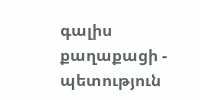գալիս քաղաքացի - պետություն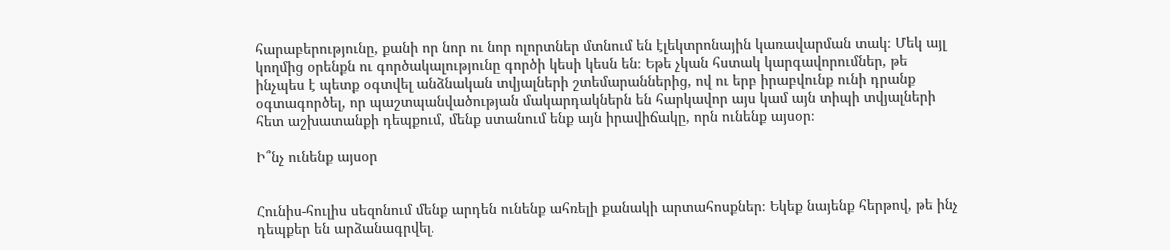հարաբերությունը, քանի որ նոր ու նոր ոլորտներ մտնում են էլեկտրոնային կառավարման տակ։ Մեկ այլ կողմից օրենքն ու գործակալությունը գործի կեսի կեսն են։ Եթե չկան հստակ կարգավորումներ, թե ինչպես է պետք օգտվել անձնական տվյալների շտեմարաններից, ով ու երբ իրաբվունք ունի դրանք օգտագործել, որ պաշտպանվածության մակարդակներն են հարկավոր այս կամ այն տիպի տվյալների հետ աշխատանքի դեպքում, մենք ստանում ենք այն իրավիճակը, որն ունենք այսօր։

Ի՞նչ ունենք այսօր


Հունիս-հուլիս սեզոնում մենք արդեն ունենք ահռելի քանակի արտահոսքներ։ Եկեք նայենք հերթով, թե ինչ դեպքեր են արձանագրվել․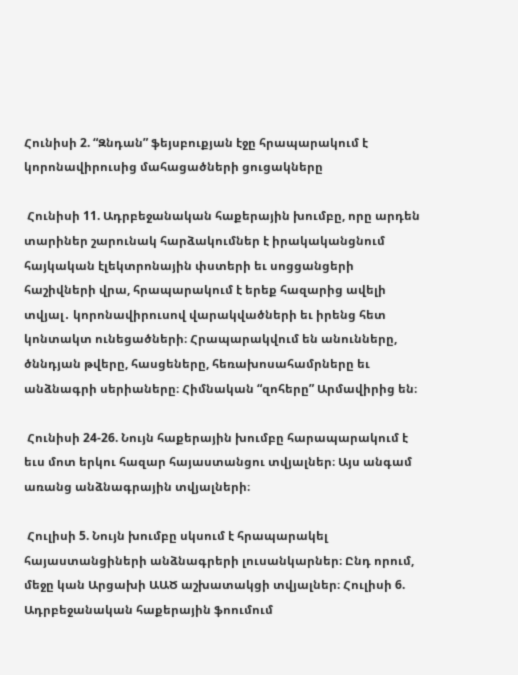Հունիսի 2. “Զնդան” ֆեյսբուքյան էջը հրապարակում է կորոնավիրուսից մահացածների ցուցակները

 Հունիսի 11. Ադրբեջանական հաքերային խումբը, որը արդեն տարիներ շարունակ հարձակումներ է իրակականցնում հայկական էլեկտրոնային փստերի եւ սոցցանցերի հաշիվների վրա, հրապարակում է երեք հազարից ավելի տվյալ․ կորոնավիրուսով վարակվածների եւ իրենց հետ կոնտակտ ունեցածների։ Հրապարակվում են անունները, ծննդյան թվերը, հասցեները, հեռախոսահամրները եւ անձնագրի սերիաները։ Հիմնական “զոհերը” Արմավիրից են։

 Հունիսի 24-26. Նույն հաքերային խումբը հարապարակում է եւս մոտ երկու հազար հայաստանցու տվյալներ։ Այս անգամ առանց անձնագրային տվյալների։

 Հուլիսի 5. Նույն խումբը սկսում է հրապարակել հայաստանցիների անձնագրերի լուսանկարներ։ Ընդ որում, մեջը կան Արցախի ԱԱԾ աշխատակցի տվյալներ։ Հուլիսի 6. Ադրբեջանական հաքերային ֆոումում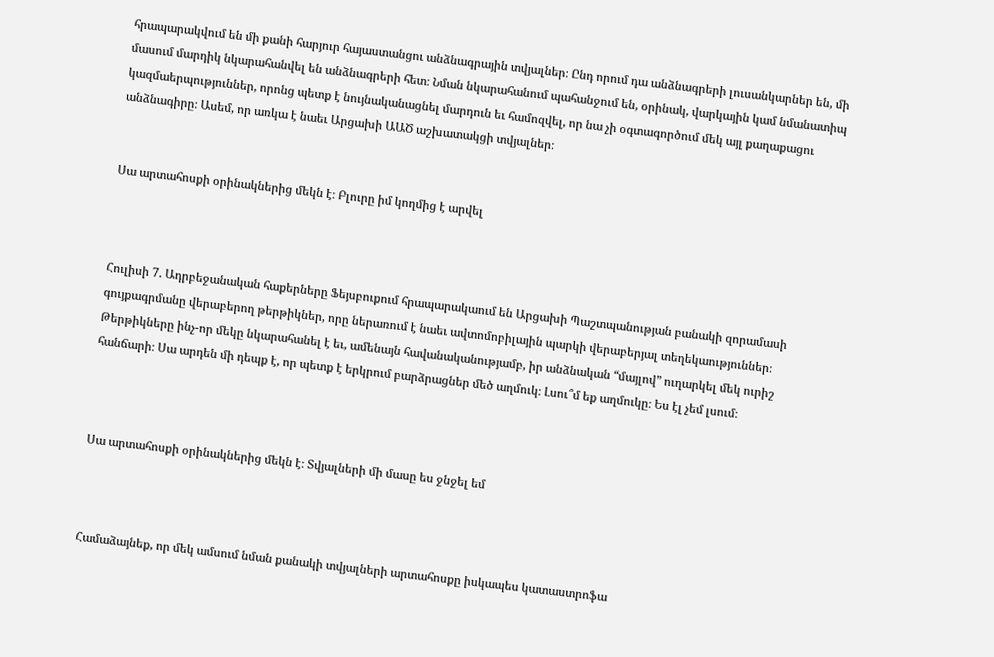հրապարակվում են մի քանի հարյուր հայաստանցու անձնագրային տվյալներ։ Ընդ որում դա անձնագրերի լուսանկարներ են, մի մասում մարդիկ նկարահանվել են անձնագրերի հետ։ Նման նկարահանում պահանջում են, օրինակ, վարկային կամ նմանատիպ կազմաերպություններ, որոնց պետք է նույնականացնել մարդուն եւ համոզվել, որ նա չի օգտագործում մեկ այլ քաղաքացու անձնագիրը։ Ասեմ, որ առկա է նաեւ Արցախի ԱԱԾ աշխատակցի տվյալներ։


Սա արտահոսքի օրինակներից մեկն է։ Բլուրը իմ կողմից է արվել



Հուլիսի 7. Ադրբեջանական հաքերները Ֆեյսբուքում հրապարակաում են Արցախի Պաշտպանության բանակի զորամասի գույքագրմանը վերաբերող թերթիկներ, որը ներառում է նաեւ ավտոմոբիլային պարկի վերաբերյալ տեղեկաություններ։ Թերթիկները ինչ-որ մեկը նկարահանել է եւ, ամենայն հավանականությամբ, իր անձնական “մայլով” ուղարկել մեկ ուրիշ հանճարի։ Սա արդեն մի դեպք է, որ պետք է երկրում բարձրացներ մեծ աղմուկ։ Լսու՞մ եք աղմուկը։ Ես էլ չեմ լսում։



Սա արտահոսքի օրինակներից մեկն է։ Տվյալների մի մասը ես ջնջել եմ



Համաձայնեք, որ մեկ ամսում նման քանակի տվյալների արտահոսքը իսկապես կատաստրոֆա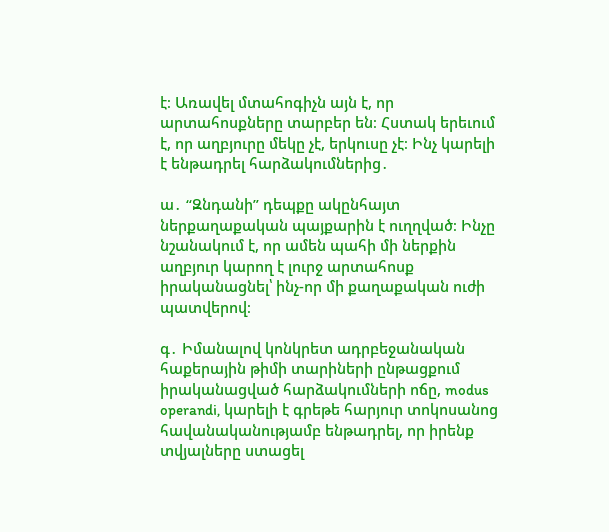է։ Առավել մտահոգիչն այն է, որ արտահոսքները տարբեր են։ Հստակ երեւում է, որ աղբյուրը մեկը չէ, երկուսը չէ։ Ինչ կարելի է ենթադրել հարձակումներից․

ա․ “Զնդանի” դեպքը ակընհայտ ներքաղաքական պայքարին է ուղղված։ Ինչը նշանակում է, որ ամեն պահի մի ներքին աղբյուր կարող է լուրջ արտահոսք իրականացնել՝ ինչ-որ մի քաղաքական ուժի պատվերով։

գ․ Իմանալով կոնկրետ ադրբեջանական հաքերային թիմի տարիների ընթացքում իրականացված հարձակումների ոճը, modus operandi, կարելի է գրեթե հարյուր տոկոսանոց հավանականությամբ ենթադրել, որ իրենք տվյալները ստացել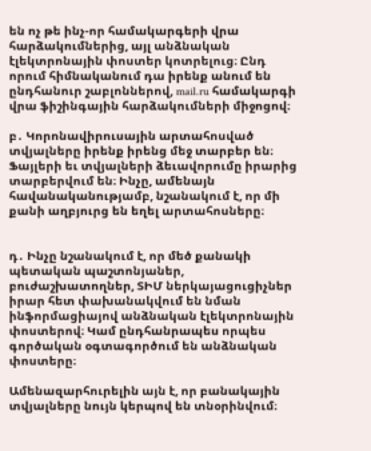են ոչ թե ինչ-որ համակարգերի վրա հարձակումներից, այլ անձնական էլեկտրոնային փոստեր կոտրելուց։ Ընդ որում հիմնականում դա իրենք անում են ընդհանուր շաբլոններով, mail.ru համակարգի վրա ֆիշինգային հարձակումների միջոցով։

բ․ Կորոնավիրուսային արտահոսված տվյալները իրենք իրենց մեջ տարբեր են։ Ֆայլերի եւ տվյալների ձեւավորումը իրարից տարբերվում են։ Ինչը, ամենայն հավանականությամբ, նշանակում է, որ մի քանի աղբյուրց են եղել արտահոսները։


դ․ Ինչը նշանակում է, որ մեծ քանակի պետական պաշտոնյաներ, բուժաշխատողներ, ՏԻՄ ներկայացուցիչներ իրար հետ փախանակվում են նման ինֆորմացիայով անձնական էլեկտրոնային փոստերով։ Կամ ընդհանրապես որպես գործական օգտագործում են անձնական փոստերը։

Ամենազարհուրելին այն է, որ բանակային տվյալները նույն կերպով են տնօրինվում։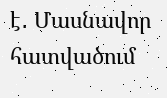է․ Մասնավոր հատվածում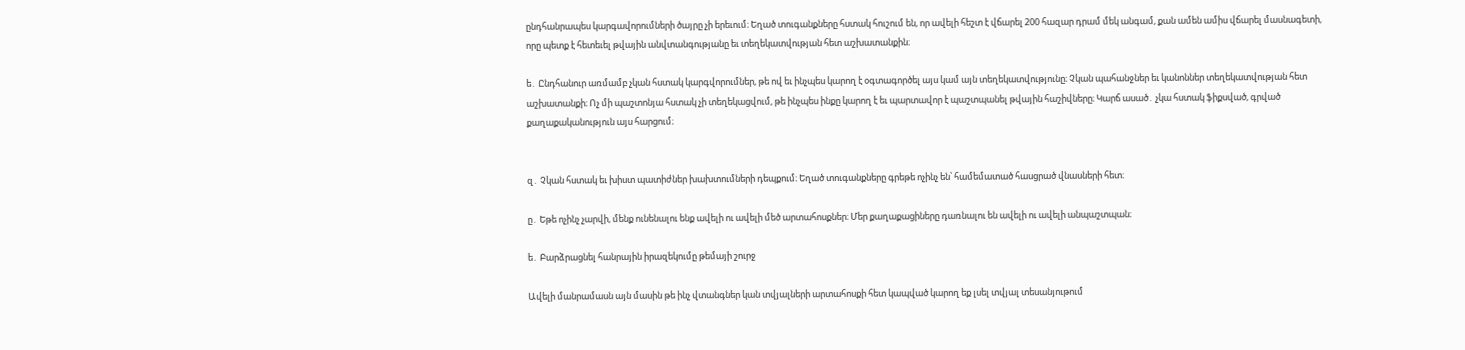ընդհանրապես կարգավորումների ծայրը չի երեւում։ Եղած տուգանքները հստակ հուշում են, որ ավելի հեշտ է վճարել 200 հազար դրամ մեկ անգամ, քան ամեն ամիս վճարել մասնագետի, որը պետք է հետեւել թվային անվտանգությանը եւ տեղեկատվության հետ աշխատանքին։

ե․ Ընդհանուր առմամբ չկան հստակ կարգվորումներ, թե ով եւ ինչպես կարող է օգտագործել այս կամ այն տեղեկատվությունը։ Չկան պահանջներ եւ կանոններ տեղեկատվության հետ աշխատանքի։ Ոչ մի պաշտոնյա հստակ չի տեղեկացվում, թե ինչպես ինքը կարող է եւ պարտավոր է պաշտպանել թվային հաշիվները։ Կարճ ասած․ չկա հստակ ֆիքսված, գրված քաղաքականություն այս հարցում։


զ․ Չկան հստակ եւ խիստ պատիժներ խախտումների դեպքում։ Եղած տուգանքները գրեթե ոչինչ են՝ համեմատած հասցրած վնասների հետ։

ը․ Եթե ոչինչ չարվի, մենք ունենալու ենք ավելի ու ավելի մեծ արտահոսքներ։ Մեր քաղաքացիները դառնալու են ավելի ու ավելի անպաշտպան։

ե․ Բարձրացնել հանրային իրազեկումը թեմայի շուրջ

Ավելի մանրամասն այն մասին թե ինչ վտանգներ կան տվյալների արտահոսքի հետ կապված կարող եք լսել տվյալ տեսանյութում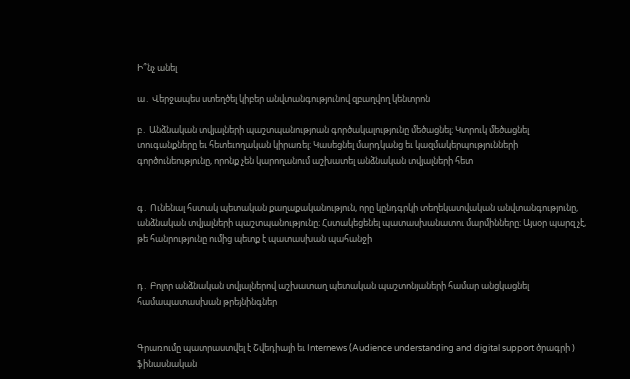Ի՞նչ անել

ա․ Վերջապես ստեղծել կիբեր անվտանգությունով զբաղվող կենտրոն

բ․ Անձնական տվյալների պաշտպանությոան գործակալությունը մեծացնել։ Կտրուկ մեծացնել տուգանքները եւ հետեւողական կիրառել։ Կասեցնել մարդկանց եւ կազմակերպությունների գործունեությունը, որոնք չեն կարողանում աշխատել անձնական տվյալների հետ


գ․ Ունենալ հստակ պետական քաղաքականություն, որը կընդգրկի տեղեկատվական անվտանգությունը, անձնական տվյալների պաշտպանությունը։ Հստակեցենել պատասխանատու մարմինները։ Այսօր պարզ չէ, թե հանրությունը ումից պետք է պատասխան պահանջի


դ․ Բոլոր անձնական տվյալներով աշխատաղ պետական պաշտոնյաների համար անցկացնել համապատասխան թրեյնինգներ


Գրառումը պատրաստվել է Շվեդիայի եւ Internews (Audience understanding and digital support ծրագրի ) ֆինասնական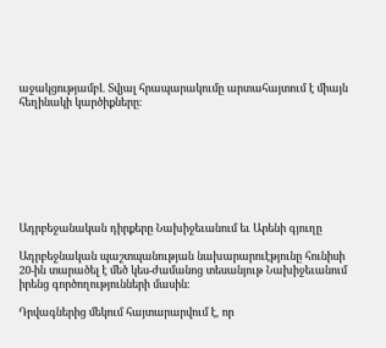աջակցությամբԼ Տվյալ հրապարակումը արտահայտում է միայն հեղինակի կարծիքները։








Ադրբեջանական դիրքերը Նախիջեւանում եւ Արենի գյուղը

Ադրբեջնական պաշտպանության նախարարուէթյունը հունիսի 20-ին տարածել է մեծ կես-ժամանոց տեսանյութ Նախիջեւանում իրենց գործողությունների մասին։

Դրվագներից մեկում հայտարարվում է, որ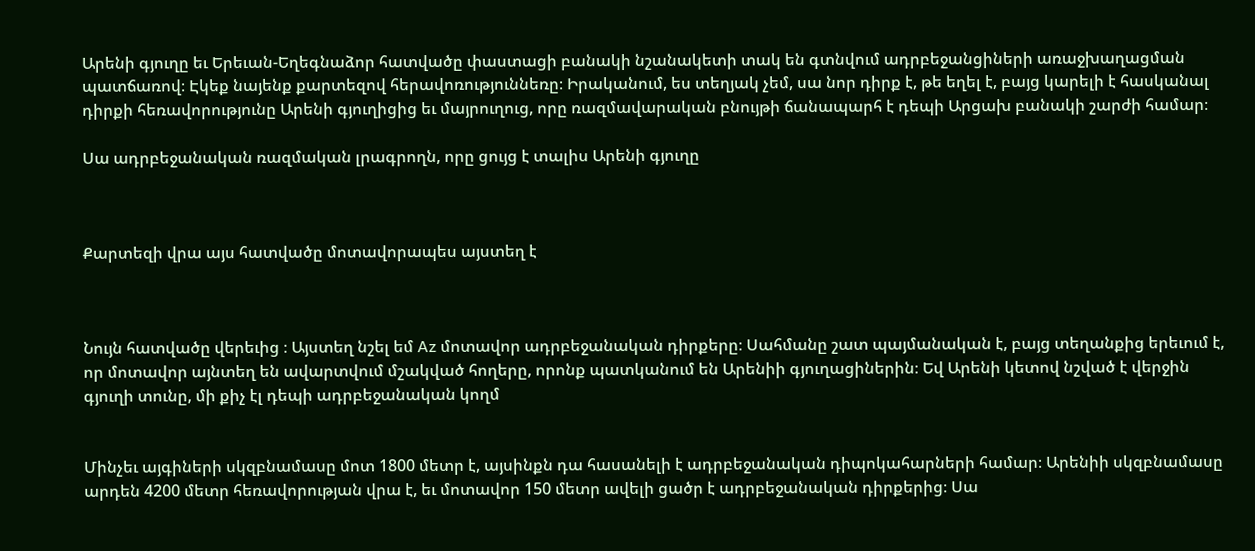Արենի գյուղը եւ Երեւան-Եղեգնաձոր հատվածը փաստացի բանակի նշանակետի տակ են գտնվում ադրբեջանցիների առաջխաղացման պատճառով։ Էկեք նայենք քարտեզով հերավոռություննեռը։ Իրականում, ես տեղյակ չեմ, սա նոր դիրք է, թե եղել է, բայց կարելի է հասկանալ դիրքի հեռավորությունը Արենի գյուղիցից եւ մայրուղուց, որը ռազմավարական բնույթի ճանապարհ է դեպի Արցախ բանակի շարժի համար։

Սա ադրբեջանական ռազմական լրագրողն, որը ցույց է տալիս Արենի գյուղը



Քարտեզի վրա այս հատվածը մոտավորապես այստեղ է



Նույն հատվածը վերեւից ։ Այստեղ նշել եմ Az մոտավոր ադրբեջանական դիրքերը։ Սահմանը շատ պայմանական է, բայց տեղանքից երեւում է, որ մոտավոր այնտեղ են ավարտվում մշակված հողերը, որոնք պատկանում են Արենիի գյուղացիներին։ Եվ Արենի կետով նշված է վերջին գյուղի տունը, մի քիչ էլ դեպի ադրբեջանական կողմ


Մինչեւ այգիների սկզբնամասը մոտ 1800 մետր է, այսինքն դա հասանելի է ադրբեջանական դիպոկահարների համար։ Արենիի սկզբնամասը արդեն 4200 մետր հեռավորության վրա է, եւ մոտավոր 150 մետր ավելի ցածր է ադրբեջանական դիրքերից։ Սա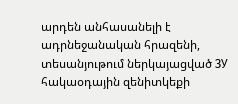արդեն անհասանելի է ադրնեջանական հրազենի, տեսանյութում ներկայացված ЗУ հակաօդային զենիտկեքի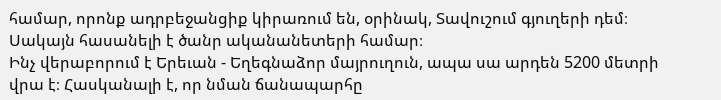համար, որոնք ադրբեջանցիք կիրառում են, օրինակ, Տավուշում գյուղերի դեմ։ Սակայն հասանելի է ծանր ականանետերի համար։
Ինչ վերաբորում է Երեւան - Եղեգնաձոր մայրուղուն, ապա սա արդեն 5200 մետրի վրա է։ Հասկանալի է, որ նման ճանապարհը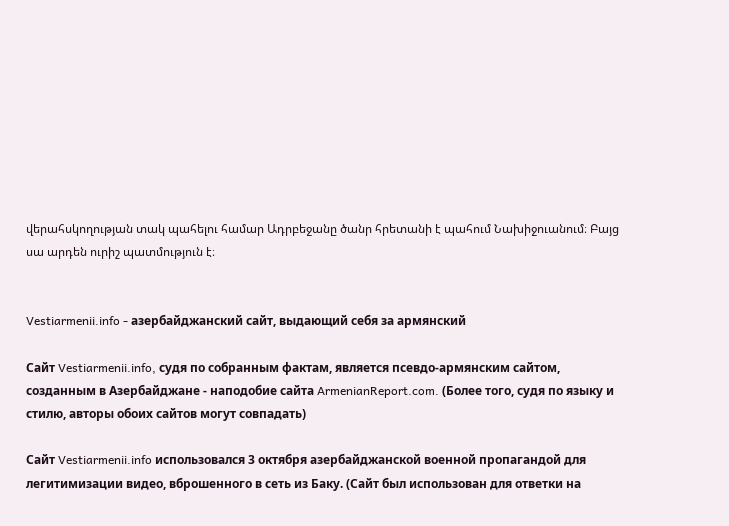վերահսկողության տակ պահելու համար Ադրբեջանը ծանր հրետանի է պահում Նախիջուանում։ Բայց սա արդեն ուրիշ պատմություն է։


Vestiarmenii.info - азербайджанский сайт, выдающий себя за армянский

Сайт Vestiarmenii.info, судя по собранным фактам, является псевдо-армянским сайтом, созданным в Азербайджане - наподобие сайта ArmenianReport.com. (Более того, судя по языку и стилю, авторы обоих сайтов могут совпадать)

Сайт Vestiarmenii.info использовался 3 октября азербайджанской военной пропагандой для легитимизации видео, вброшенного в сеть из Баку. (Сайт был использован для ответки на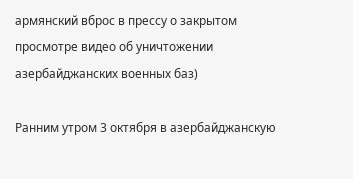армянский вброс в прессу о закрытом просмотре видео об уничтожении азербайджанских военных баз)

Ранним утром 3 октября в азербайджанскую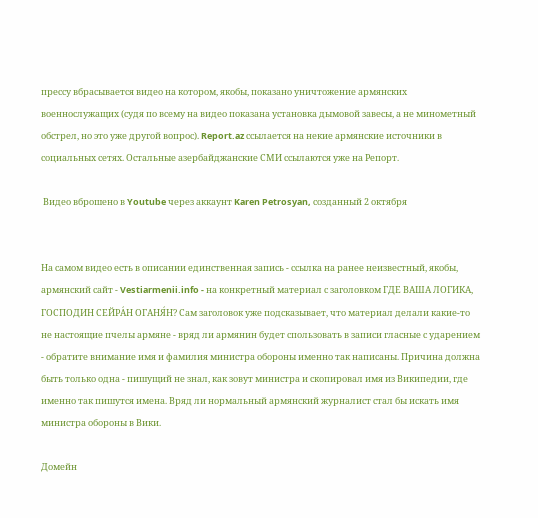прессу вбрасывается видео на котором, якобы, показано уничтожение армянских военнослужащих (судя по всему на видео показана установка дымовой завесы, а не минометный обстрел, но это уже другой вопрос). Report.az ссылается на некие армянские источники в социальных сетях. Остальные азербайджанские СМИ ссылаются уже на Репорт.

 Видео вброшено в Youtube через аккаунт Karen Petrosyan, созданный 2 октября


На самом видео есть в описании единственная запись - ссылка на ранее неизвестный, якобы, армянский сайт - Vestiarmenii.info - на конкретный материал с заголовком ГДЕ ВАША ЛОГИКА, ГОСПОДИН СЕЙРА́Н ОГАНЯ́Н? Сам заголовок уже подсказывает, что материал делали какие-то не настоящие пчелы армяне - вряд ли армянин будет спользовать в записи гласные с ударением - обратите внимание имя и фамилия министра обороны именно так написаны. Причина должна быть только одна - пишущий не знал, как зовут министра и скопировал имя из Википедии, где именно так пишутся имена. Вряд ли нормальный армянский журналист стал бы искать имя министра обороны в Вики.

Домейн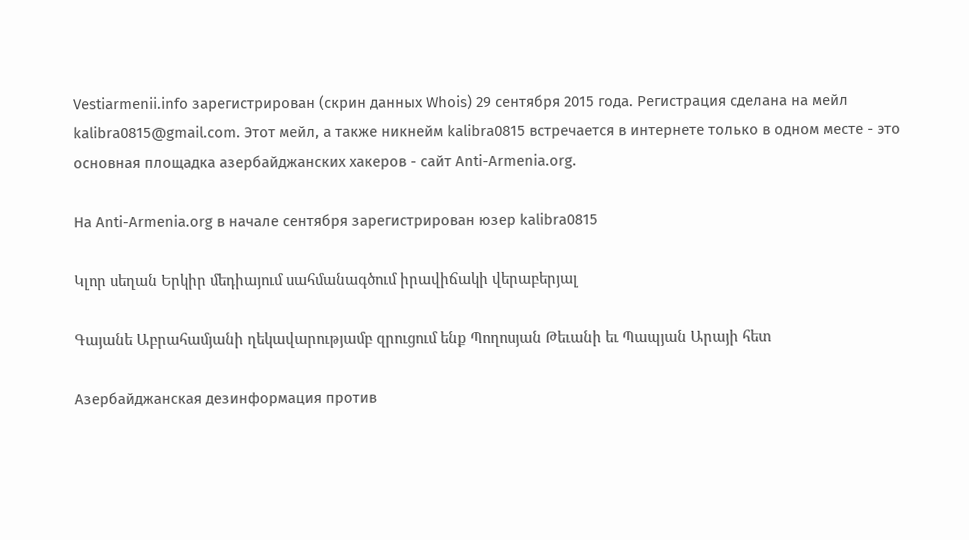Vestiarmenii.info зарегистрирован (скрин данных Whois) 29 сентября 2015 года. Регистрация сделана на мейл kalibra0815@gmail.com. Этот мейл, а также никнейм kalibra0815 встречается в интернете только в одном месте - это основная площадка азербайджанских хакеров - сайт Anti-Armenia.org.

На Anti-Armenia.org в начале сентября зарегистрирован юзер kalibra0815

Կլոր սեղան Երկիր մեդիայում սահմանագծում իրավիճակի վերաբերյալ

Գայանե Աբրահամյանի ղեկավարությամբ զրուցում ենք Պողոսյան Թեւանի եւ Պապյան Արայի հետ

Азербайджанская дезинформация против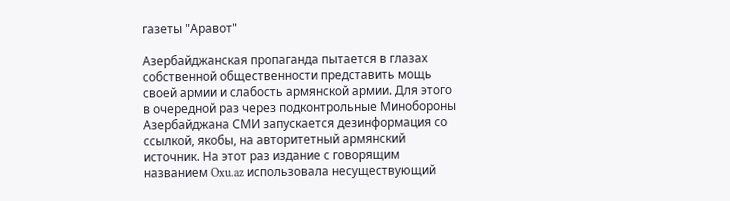газеты "Аравот"

Азербайджанская пропаганда пытается в глазах собственной общественности представить мощь своей армии и слабость армянской армии. Для этого в очередной раз через подконтрольные Минобороны Азербайджана СМИ запускается дезинформация со ссылкой, якобы, на авторитетный армянский источник. На этот раз издание с говорящим названием Oxu.az использовала несуществующий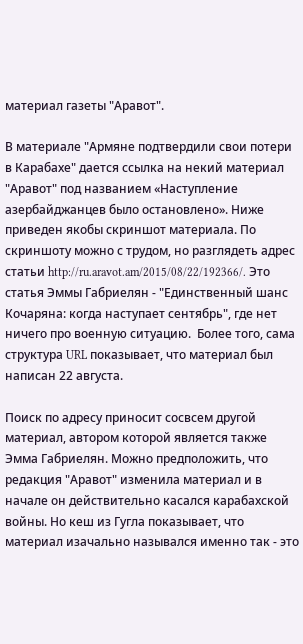материал газеты "Аравот".

В материале "Армяне подтвердили свои потери в Карабахе" дается ссылка на некий материал "Аравот" под названием «Наступление азербайджанцев было остановлено». Ниже приведен якобы скриншот материала. По скриншоту можно с трудом, но разглядеть адрес статьи http://ru.aravot.am/2015/08/22/192366/. Это статья Эммы Габриелян - "Единственный шанс Кочаряна: когда наступает сентябрь", где нет ничего про военную ситуацию.  Более того, сама структура URL показывает, что материал был написан 22 августа.

Поиск по адресу приносит сосвсем другой материал, автором которой является также Эмма Габриелян. Можно предположить, что редакция "Аравот" изменила материал и в начале он действительно касался карабахской войны. Но кеш из Гугла показывает, что материал изачально назывался именно так - это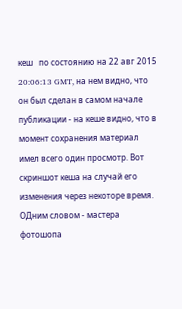кеш   по состоянию на 22 авг 2015 20:06:13 GMT, на нем видно, что он был сделан в самом начале публикации - на кеше видно, что в момент сохранения материал имел всего один просмотр. Вот скриншот кеша на случай его изменения через некоторе время. ОДним словом - мастера фотошопа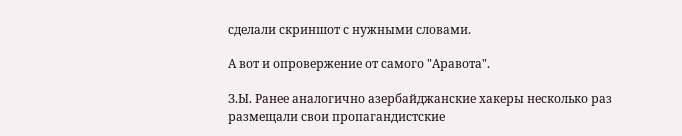сделали скриншот с нужными словами.

А вот и опровержение от самого "Аравота".

З.Ы. Ранее аналогично азербайджанские хакеры несколько раз размещали свои пропагандистские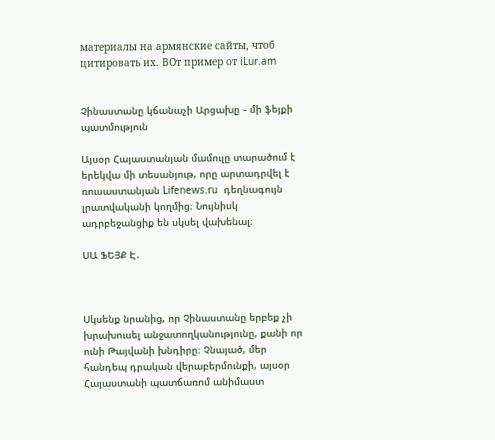материалы на армянские сайты, чтоб цитировать их. ВОт пример от iLur.am


Չինաստանը կճանաչի Արցախը ֊ մի ֆեյքի պատմություն

Այսօր Հայաստանյան մամուլը տարածում է երեկվա մի տեսանյութ, որը արտադրվել է ռուսաստանյան Lifenews.ru  դեղնագույն լրատվականի կողմից։ Նույնիսկ ադրբեջանցիք են սկսել վախենալ։

ՍԱ ՖԵՅՔ Է․



Սկսենք նրանից, որ Չինաստանը երբեք չի խրախուսել անջատողկանությունը, քանի որ ունի Թայվանի խնդիրը։ Չնայած, մեր հանդեպ դրական վերաբերմունքի, այսօր Հայաստանի պատճառոմ անիմաստ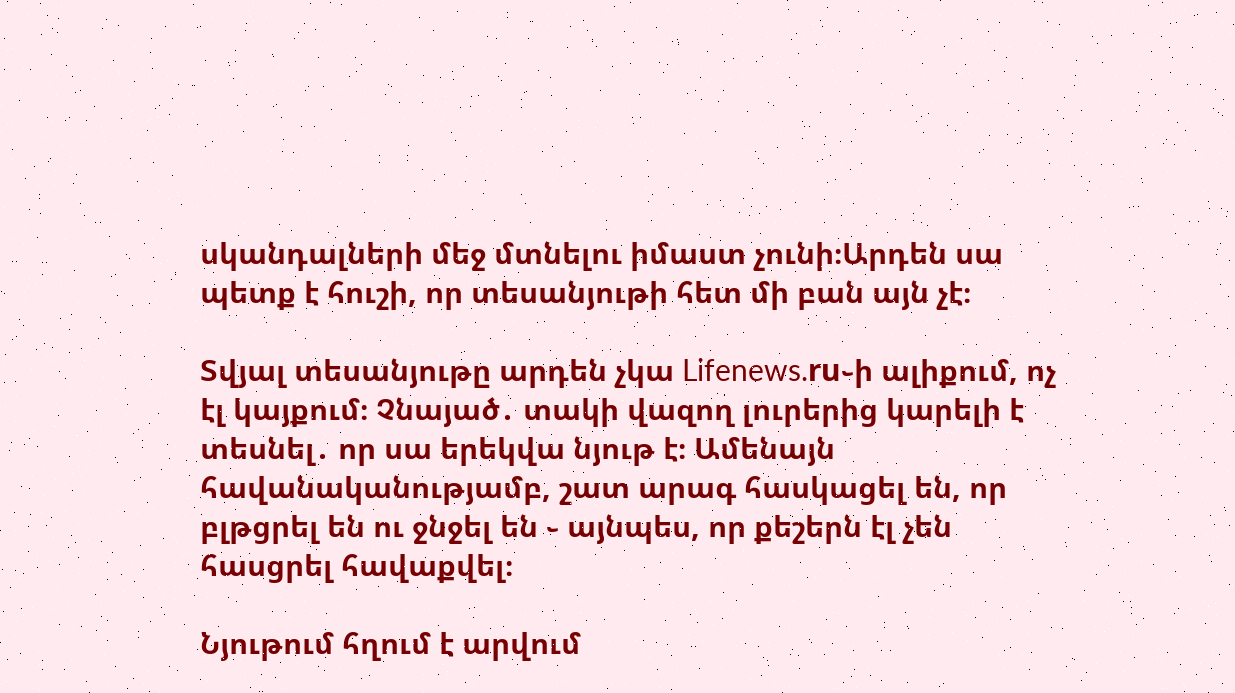սկանդալների մեջ մտնելու իմաստ չունի։Արդեն սա պետք է հուշի, որ տեսանյութի հետ մի բան այն չէ։

Տվյալ տեսանյութը արդեն չկա Lifenews.ru֊ի ալիքում, ոչ էլ կայքում։ Չնայած․ տակի վազող լուրերից կարելի է տեսնել․ որ սա երեկվա նյութ է։ Ամենայն հավանականությամբ, շատ արագ հասկացել են, որ բլթցրել են ու ջնջել են ֊ այնպես, որ քեշերն էլ չեն հասցրել հավաքվել։

Նյութում հղում է արվում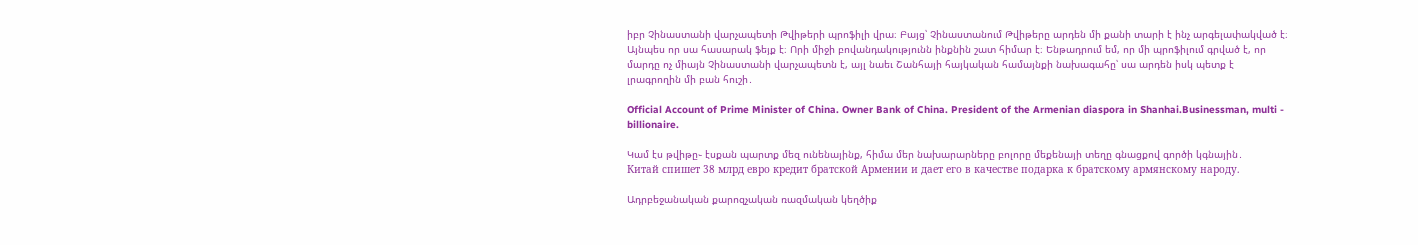իբր Չինաստանի վարչապետի Թվիթերի պրոֆիլի վրա։ Բայց՝ Չինաստանում Թվիթերը արդեն մի քանի տարի է ինչ արգելափակված է։ Այնպես որ սա հասարակ ֆեյք է։ Որի միջի բովանդակությունն ինքնին շատ հիմար է։ Ենթադրում եմ, որ մի պրոֆիլում գրված է, որ մարդը ոչ միայն Չինաստանի վարչապետն է, այլ նաեւ Շանհայի հայկական համայնքի նախագահը՝ սա արդեն իսկ պետք է լրագրողին մի բան հուշի․

Official Account of Prime Minister of China. Owner Bank of China. President of the Armenian diaspora in Shanhai.Businessman, multi - billionaire.

Կամ էս թվիթը֊ էսքան պարտք մեզ ունենայինք, հիմա մեր նախարարները բոլորը մեքենայի տեղը գնացքով գործի կգնային․
Китай спишет 38 млрд евро кредит братской Армении и дает его в качестве подарка к братскому армянскому народу.

Ադրբեջանական քարոզչական ռազմական կեղծիք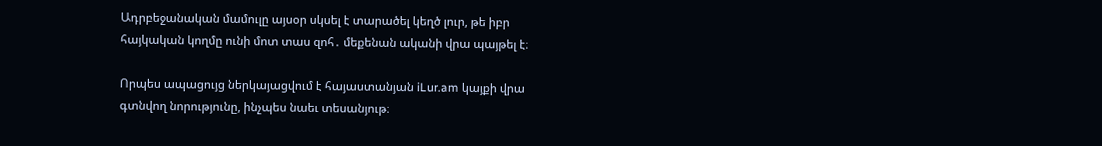Ադրբեջանական մամուլը այսօր սկսել է տարածել կեղծ լուր, թե իբր հայկական կողմը ունի մոտ տաս զոհ․ մեքենան ականի վրա պայթել է։

Որպես ապացույց ներկայացվում է հայաստանյան iLur.am կայքի վրա գտնվող նորությունը, ինչպես նաեւ տեսանյութ։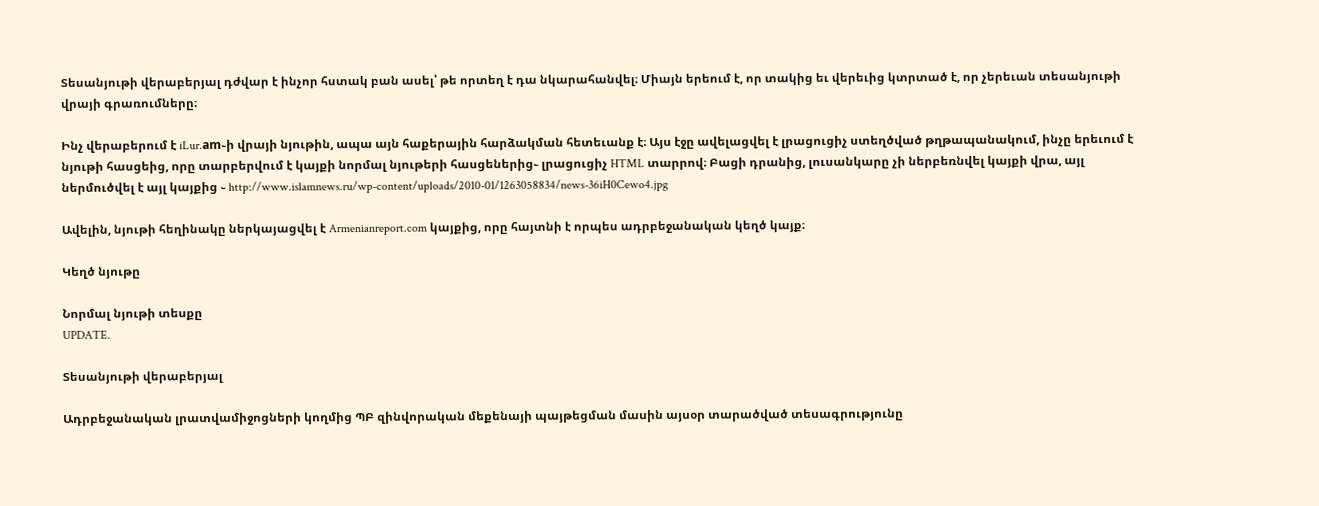Տեսանյութի վերաբերյալ դժվար է ինչոր հստակ բան ասել՝ թե որտեղ է դա նկարահանվել։ Միայն երեում է, որ տակից եւ վերեւից կտրտած է, որ չերեւան տեսանյութի վրայի գրառումները։

Ինչ վերաբերում է iLur.am֊ի վրայի նյութին, ապա այն հաքերային հարձակման հետեւանք է։ Այս էջը ավելացվել է լրացուցիչ ստեղծված թղթապանակում, ինչը երեւում է նյութի հասցեից, որը տարբերվում է կայքի նորմալ նյութերի հասցեներից֊ լրացուցիչ HTML տարրով։ Բացի դրանից, լուսանկարը չի ներբեռնվել կայքի վրա, այլ ներմուծվել է այլ կայքից ֊ http://www.islamnews.ru/wp-content/uploads/2010-01/1263058834/news-36iH0Cewo4.jpg

Ավելին, նյութի հեղինակը ներկայացվել է Armenianreport.com կայքից, որը հայտնի է որպես ադրբեջանական կեղծ կայք։

Կեղծ նյութը

Նորմալ նյութի տեսքը
UPDATE.

Տեսանյութի վերաբերյալ

Ադրբեջանական լրատվամիջոցների կողմից ՊԲ զինվորական մեքենայի պայթեցման մասին այսօր տարածված տեսագրությունը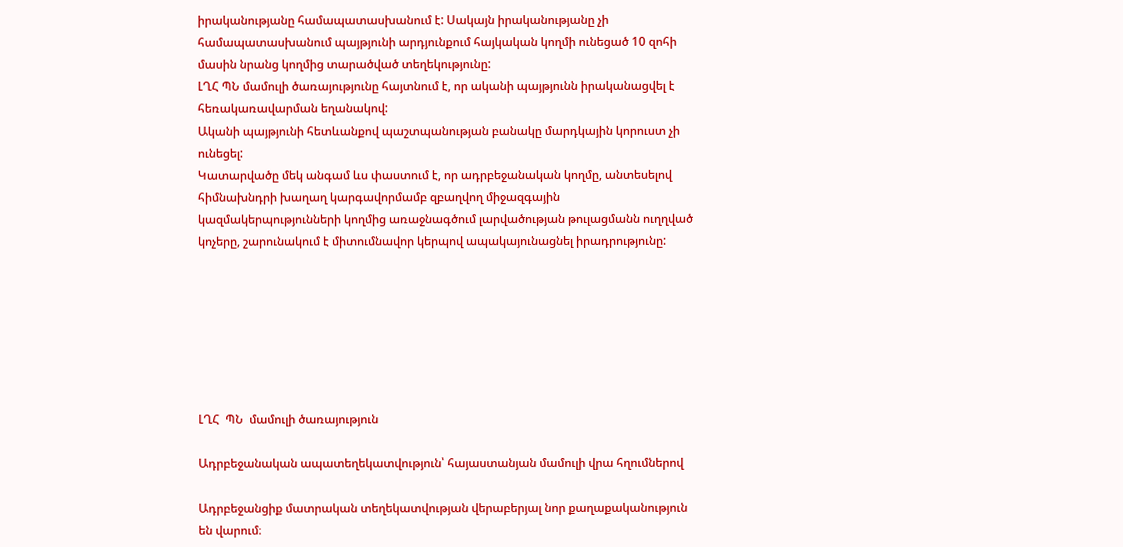իրականությանը համապատասխանում է: Սակայն իրականությանը չի համապատասխանում պայթյունի արդյունքում հայկական կողմի ունեցած 10 զոհի մասին նրանց կողմից տարածված տեղեկությունը:
ԼՂՀ ՊՆ մամուլի ծառայությունը հայտնում է, որ ականի պայթյունն իրականացվել է հեռակառավարման եղանակով:
Ականի պայթյունի հետևանքով պաշտպանության բանակը մարդկային կորուստ չի ունեցել:
Կատարվածը մեկ անգամ ևս փաստում է, որ ադրբեջանական կողմը, անտեսելով հիմնախնդրի խաղաղ կարգավորմամբ զբաղվող միջազգային կազմակերպությունների կողմից առաջնագծում լարվածության թուլացմանն ուղղված կոչերը, շարունակում է միտումնավոր կերպով ապակայունացնել իրադրությունը:







ԼՂՀ  ՊՆ  մամուլի ծառայություն

Ադրբեջանական ապատեղեկատվություն՝ հայաստանյան մամուլի վրա հղումներով

Ադրբեջանցիք մատրական տեղեկատվության վերաբերյալ նոր քաղաքականություն են վարում։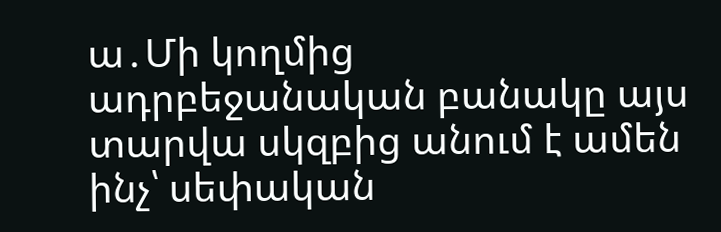ա․Մի կողմից ադրբեջանական բանակը այս տարվա սկզբից անում է ամեն ինչ՝ սեփական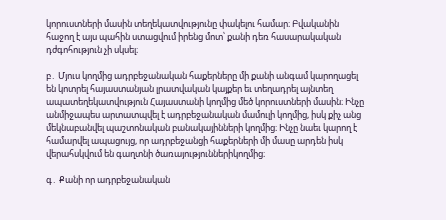կորուստների մասին տեղեկատվությունը փակելու համար։ Բվականին հաջող է այս պահին ստացվում իրենց մոտ՝ քանի դեռ հասարակական դժգոհություն չի սկսել։

բ․ Մյուս կողմից ադրբեջանական հաքերները մի քանի անգամ կարողացել են կոտրել հայաստանյան լրատվական կայքեր եւ տեղադրել այնտեղ ապատեղեկատվություն Հայաստանի կողմից մեծ կորուստների մասին։ Ինչը անմիջապես արտատպվել է ադրբեջանական մամուլի կողմից, իսկ քիչ անց մեկնաբանվել պաշտոնական բանակայինների կողմից։ Ինչը նաեւ կարող է համարվել ապացույց, որ ադրբեջանցի հաքերների մի մասը արդեն իսկ վերահսկվում են գաղտնի ծառայություններիկողմից։

գ․ Քանի որ ադրբեջանական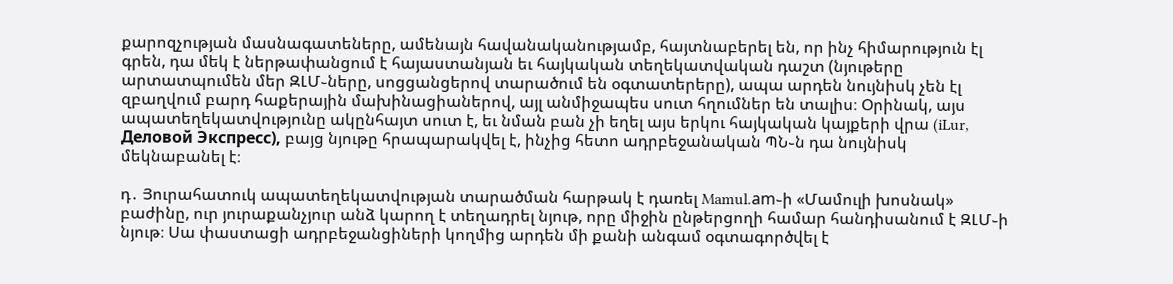քարոզչության մասնագատեները, ամենայն հավանականությամբ, հայտնաբերել են, որ ինչ հիմարություն էլ գրեն, դա մեկ է ներթափանցում է հայաստանյան եւ հայկական տեղեկատվական դաշտ (նյութերը արտատպումեն մեր ԶԼՄ֊ները, սոցցանցերով տարածում են օգտատերերը), ապա արդեն նույնիսկ չեն էլ զբաղվում բարդ հաքերային մախինացիաներով, այլ անմիջապես սուտ հղումներ են տալիս։ Օրինակ, այս ապատեղեկատվությունը ակընհայտ սուտ է, եւ նման բան չի եղել այս երկու հայկական կայքերի վրա (iLur, Деловой Экспресс), բայց նյութը հրապարակվել է, ինչից հետո ադրբեջանական ՊՆ֊ն դա նույնիսկ մեկնաբանել է։

դ․ Յուրահատուկ ապատեղեկատվության տարածման հարթակ է դառել Mamul.am֊ի «Մամուլի խոսնակ» բաժինը, ուր յուրաքանչյուր անձ կարող է տեղադրել նյութ, որը միջին ընթերցողի համար հանդիսանում է ԶԼՄ֊ի նյութ։ Սա փաստացի ադրբեջանցիների կողմից արդեն մի քանի անգամ օգտագործվել է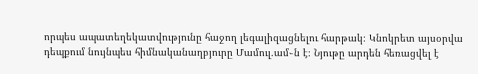որպես ապատեղեկատվությունը հաջող լեգալիզացնելու հարթակ։ Կնոկրետ այսօրվա դեպքում նույնպես հիմնականաղբյուրը Մամուլ․ամ֊ն է։ Նյութը արդեն հեռացվել է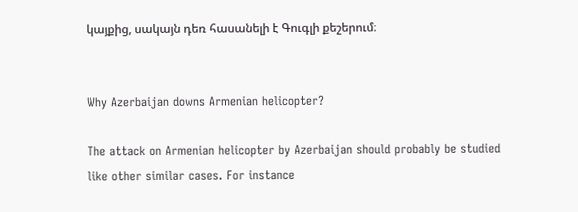կայքից, սակայն դեռ հասանելի է Գուգլի քեշերում։


Why Azerbaijan downs Armenian helicopter?

The attack on Armenian helicopter by Azerbaijan should probably be studied like other similar cases. For instance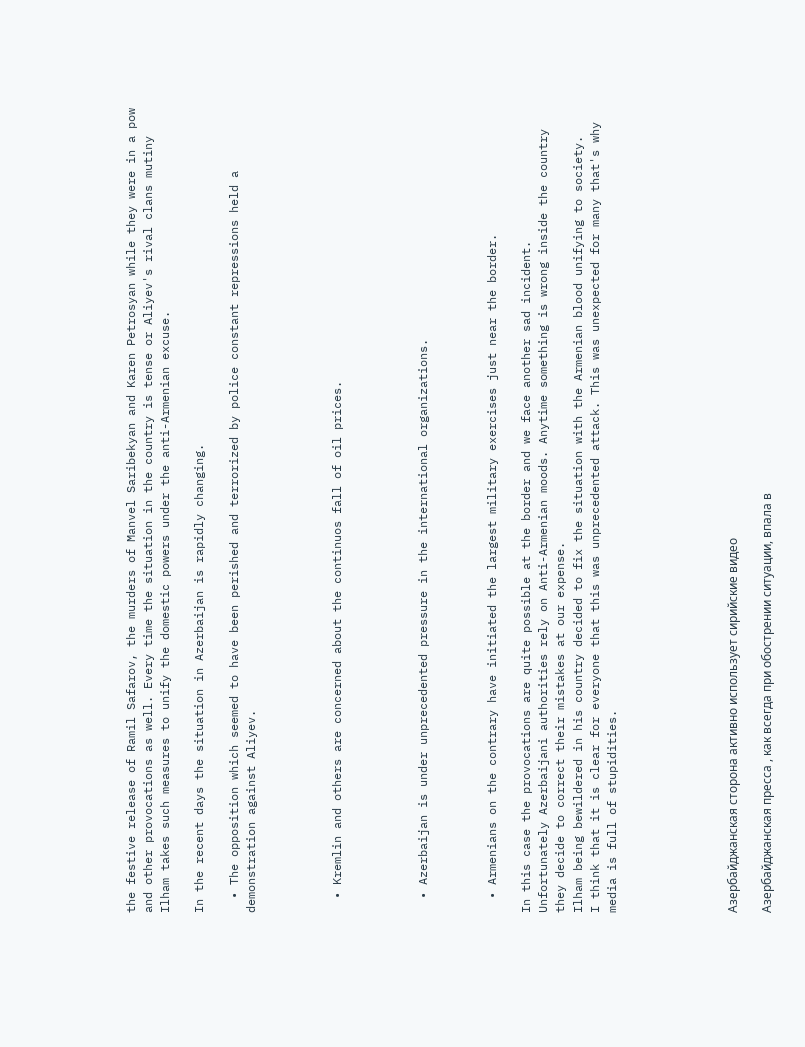the festive release of Ramil Safarov, the murders of Manvel Saribekyan and Karen Petrosyan while they were in a pow and other provocations as well. Every time the situation in the country is tense or Aliyev's rival clans mutiny Ilham takes such measures to unify the domestic powers under the anti-Armenian excuse.

In the recent days the situation in Azerbaijan is rapidly changing.

  • The opposition which seemed to have been perished and terrorized by police constant repressions held a demonstration against Aliyev.




  • Kremlin and others are concerned about the continuos fall of oil prices.




  • Azerbaijan is under unprecedented pressure in the international organizations.



  • Armenians on the contrary have initiated the largest military exercises just near the border.

In this case the provocations are quite possible at the border and we face another sad incident.
Unfortunately Azerbaijani authorities rely on Anti-Armenian moods. Anytime something is wrong inside the country they decide to correct their mistakes at our expense.
Ilham being bewildered in his country decided to fix the situation with the Armenian blood unifying to society.
I think that it is clear for everyone that this was unprecedented attack. This was unexpected for many that's why media is full of stupidities.






Азербайджанская сторона активно использует сирийские видео

Азербайджанская пресса , как всегда при обострении ситуации, впала в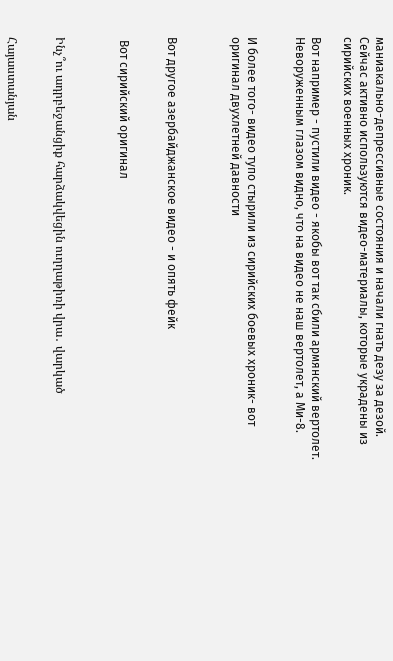маниакально-депрессивные состояния и начали гнать дезу за дезой. Сейчас активно используются видео-материалы, которые украдены из сирийских военных хроник.

Вот например - пустили видео - якобы вот так сбили армянский вертолет. Неворуженным глазом видно, что на видео не наш вертолет, а Ми-8.


И более того- видео тупо стырили из сирийских боевых хроник- вот оригинал двухлетней давности



Вот другое азербайджанское видео - и опять фейк


 Вот сирийский оригинал



Ինչ՞ու ադրբեջանցիք հարձակվեցին ուղղաթիռի վրա․ վարկած


Հայաստանյան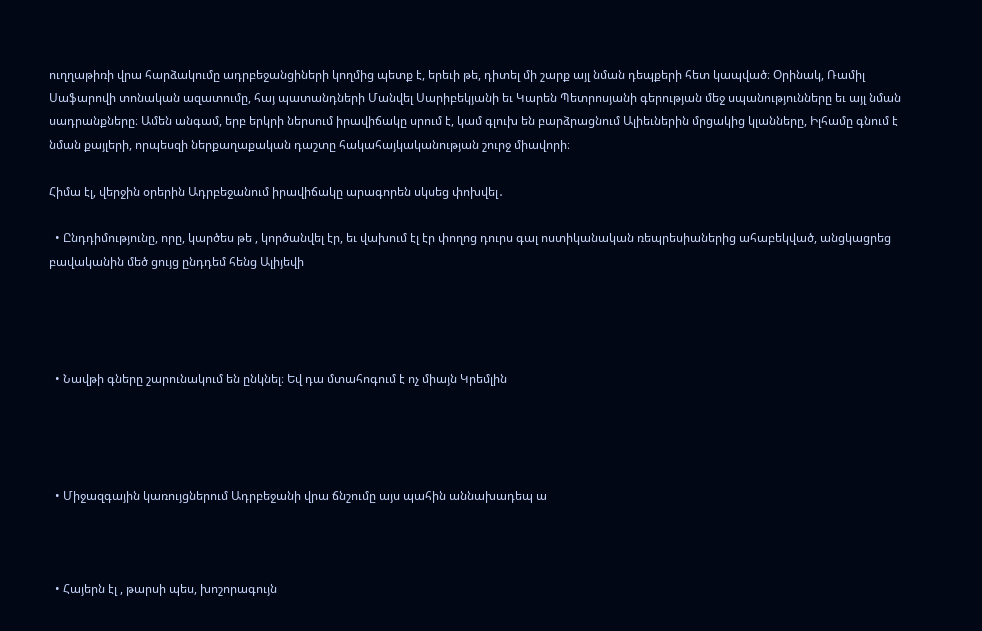ուղղաթիռի վրա հարձակումը ադրբեջանցիների կողմից պետք է, երեւի թե, դիտել մի շարք այլ նման դեպքերի հետ կապված։ Օրինակ, Ռամիլ Սաֆարովի տոնական ազատումը, հայ պատանդների Մանվել Սարիբեկյանի եւ Կարեն Պետրոսյանի գերության մեջ սպանությունները եւ այլ նման սադրանքները։ Ամեն անգամ, երբ երկրի ներսում իրավիճակը սրում է, կամ գլուխ են բարձրացնում Ալիեւներին մրցակից կլանները, Իլհամը գնում է նման քայլերի, որպեսզի ներքաղաքական դաշտը հակահայկականության շուրջ միավորի։

Հիմա էլ, վերջին օրերին Ադրբեջանում իրավիճակը արագորեն սկսեց փոխվել․

  • Ընդդիմությունը, որը, կարծես թե , կործանվել էր, եւ վախում էլ էր փողոց դուրս գալ ոստիկանական ռեպրեսիաներից ահաբեկված, անցկացրեց բավականին մեծ ցույց ընդդեմ հենց Ալիյեվի




  • Նավթի գները շարունակում են ընկնել։ Եվ դա մտահոգում է ոչ միայն Կրեմլին




  • Միջազգային կառույցներում Ադրբեջանի վրա ճնշումը այս պահին աննախադեպ ա



  • Հայերն էլ , թարսի պես, խոշորագույն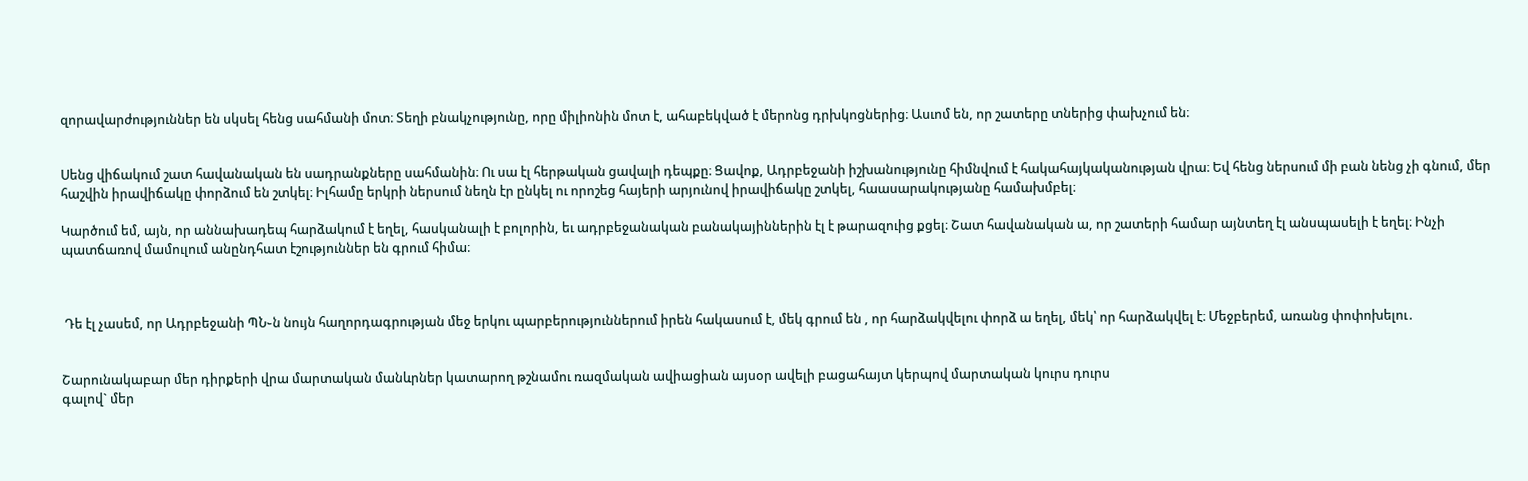զորավարժություններ են սկսել հենց սահմանի մոտ։ Տեղի բնակչությունը, որը միլիոնին մոտ է, ահաբեկված է մերոնց դրխկոցներից։ Ասւոմ են, որ շատերը տներից փախչում են։


Սենց վիճակում շատ հավանական են սադրանքները սահմանին։ Ու սա էլ հերթական ցավալի դեպքը։ Ցավոք, Ադրբեջանի իշխանությունը հիմնվում է հակահայկականության վրա։ Եվ հենց ներսում մի բան նենց չի գնում, մեր հաշվին իրավիճակը փորձում են շտկել։ Իլհամը երկրի ներսում նեղն էր ընկել ու որոշեց հայերի արյունով իրավիճակը շտկել, հաասարակությանը համախմբել։

Կարծում եմ, այն, որ աննախադեպ հարձակում է եղել, հասկանալի է բոլորին, եւ ադրբեջանական բանակայիններին էլ է թարազուից քցել։ Շատ հավանական ա, որ շատերի համար այնտեղ էլ անսպասելի է եղել։ Ինչի պատճառով մամուլում անընդհատ էշություններ են գրում հիմա։



 Դե էլ չասեմ, որ Ադրբեջանի ՊՆ֊ն նույն հաղորդագրության մեջ երկու պարբերություններում իրեն հակասում է, մեկ գրում են , որ հարձակվելու փորձ ա եղել, մեկ՝ որ հարձակվել է։ Մեջբերեմ, առանց փոփոխելու․


Շարունակաբար մեր դիրքերի վրա մարտական մանևրներ կատարող թշնամու ռազմական ավիացիան այսօր ավելի բացահայտ կերպով մարտական կուրս դուրս
գալով` մեր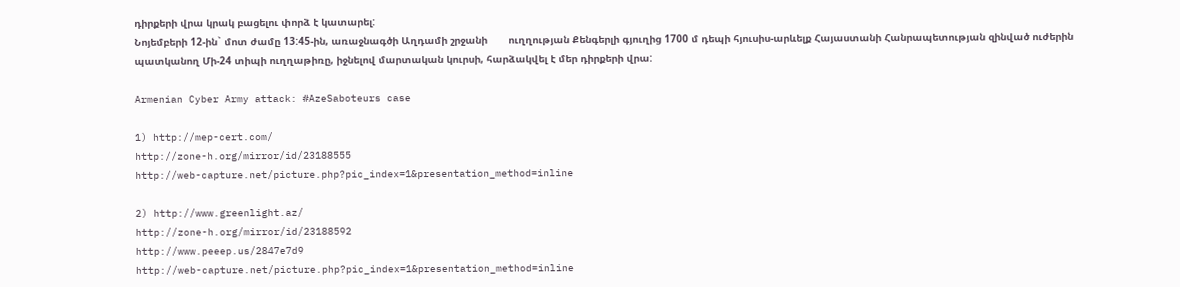դիրքերի վրա կրակ բացելու փորձ է կատարել:
Նոյեմբերի 12-ին` մոտ ժամը 13:45-ին, առաջնագծի Աղդամի շրջանի       ուղղության Քենգերլի գյուղից 1700 մ դեպի հյուսիս-արևելք Հայաստանի Հանրապետության զինված ուժերին պատկանող Մի-24 տիպի ուղղաթիռը, իջնելով մարտական կուրսի, հարձակվել է մեր դիրքերի վրա:

Armenian Cyber Army attack: #AzeSaboteurs case

1) http://mep-cert.com/
http://zone-h.org/mirror/id/23188555
http://web-capture.net/picture.php?pic_index=1&presentation_method=inline

2) http://www.greenlight.az/
http://zone-h.org/mirror/id/23188592
http://www.peeep.us/2847e7d9
http://web-capture.net/picture.php?pic_index=1&presentation_method=inline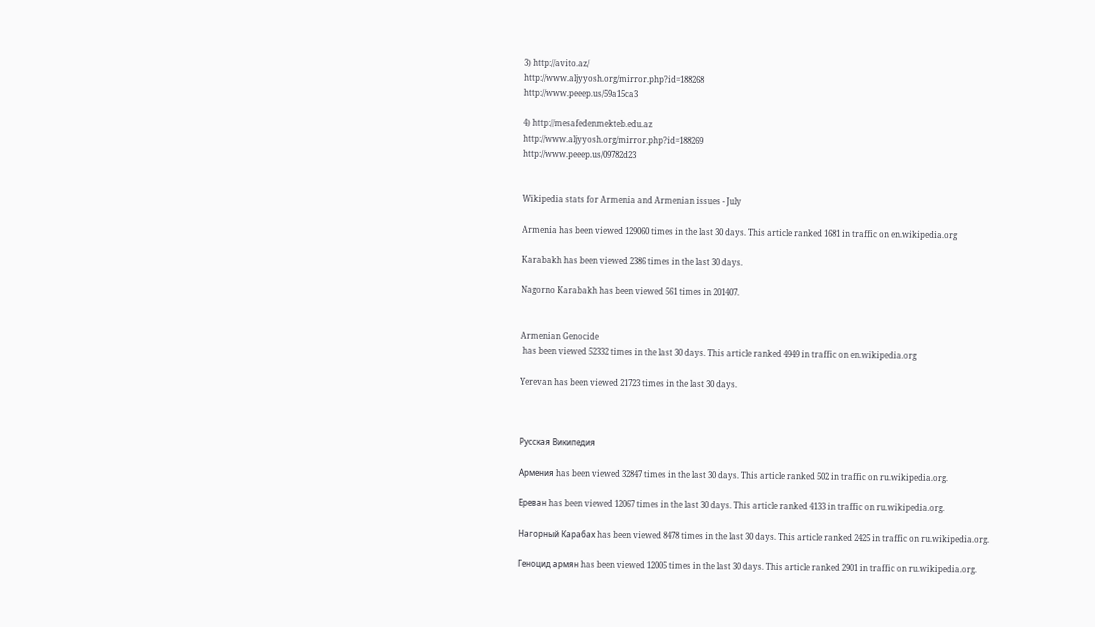3) http://avito.az/
http://www.aljyyosh.org/mirror.php?id=188268
http://www.peeep.us/59a15ca3

4) http://mesafedenmekteb.edu.az
http://www.aljyyosh.org/mirror.php?id=188269
http://www.peeep.us/09782d23


Wikipedia stats for Armenia and Armenian issues - July

Armenia has been viewed 129060 times in the last 30 days. This article ranked 1681 in traffic on en.wikipedia.org

Karabakh has been viewed 2386 times in the last 30 days.

Nagorno Karabakh has been viewed 561 times in 201407.


Armenian Genocide
 has been viewed 52332 times in the last 30 days. This article ranked 4949 in traffic on en.wikipedia.org

Yerevan has been viewed 21723 times in the last 30 days.



Русская Википедия

Армения has been viewed 32847 times in the last 30 days. This article ranked 502 in traffic on ru.wikipedia.org.

Ереван has been viewed 12067 times in the last 30 days. This article ranked 4133 in traffic on ru.wikipedia.org.

Нагорный Карабах has been viewed 8478 times in the last 30 days. This article ranked 2425 in traffic on ru.wikipedia.org.

Геноцид армян has been viewed 12005 times in the last 30 days. This article ranked 2901 in traffic on ru.wikipedia.org.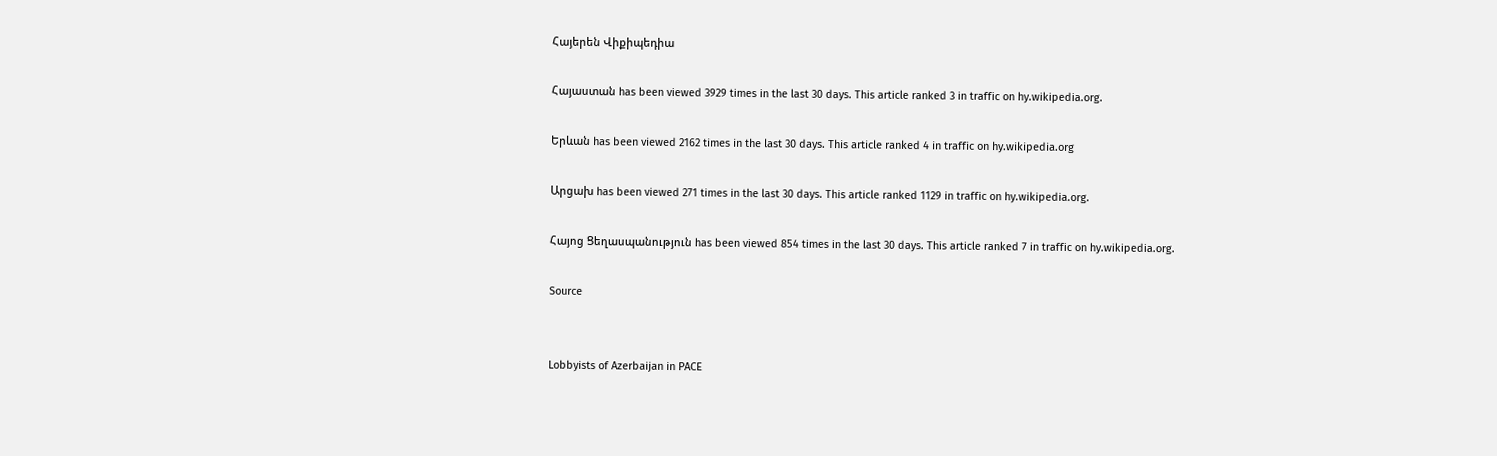Հայերեն Վիքիպեդիա

Հայաստան has been viewed 3929 times in the last 30 days. This article ranked 3 in traffic on hy.wikipedia.org.

Երևան has been viewed 2162 times in the last 30 days. This article ranked 4 in traffic on hy.wikipedia.org

Արցախ has been viewed 271 times in the last 30 days. This article ranked 1129 in traffic on hy.wikipedia.org.

Հայոց Ցեղասպանություն has been viewed 854 times in the last 30 days. This article ranked 7 in traffic on hy.wikipedia.org.

Source


Lobbyists of Azerbaijan in PACE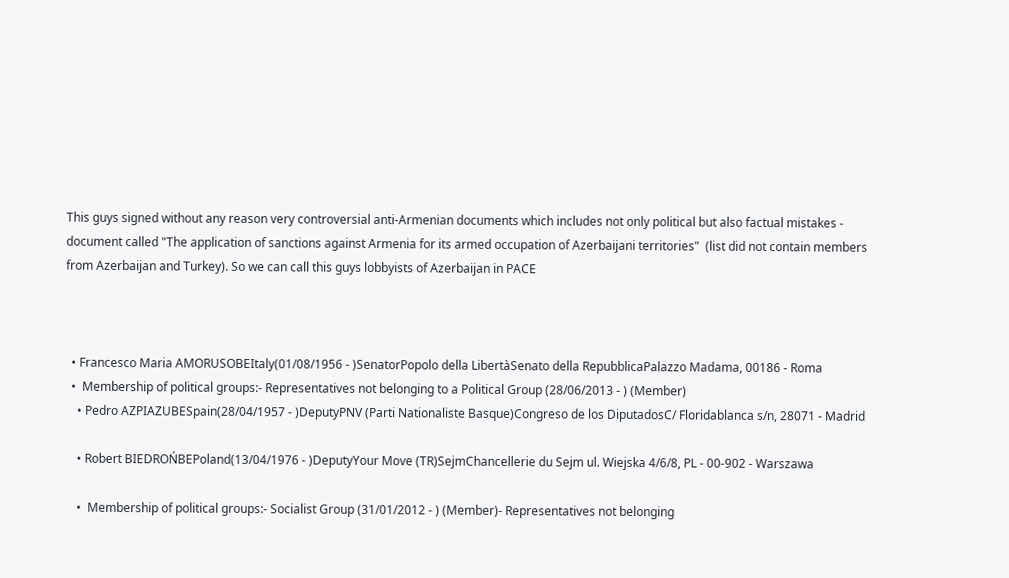This guys signed without any reason very controversial anti-Armenian documents which includes not only political but also factual mistakes - document called "The application of sanctions against Armenia for its armed occupation of Azerbaijani territories"  (list did not contain members from Azerbaijan and Turkey). So we can call this guys lobbyists of Azerbaijan in PACE



  • Francesco Maria AMORUSOBEItaly(01/08/1956 - )SenatorPopolo della LibertàSenato della RepubblicaPalazzo Madama, 00186 - Roma
  •  Membership of political groups:- Representatives not belonging to a Political Group (28/06/2013 - ) (Member)
    • Pedro AZPIAZUBESpain(28/04/1957 - )DeputyPNV (Parti Nationaliste Basque)Congreso de los DiputadosC/ Floridablanca s/n, 28071 - Madrid

    • Robert BIEDROŃBEPoland(13/04/1976 - )DeputyYour Move (TR)SejmChancellerie du Sejm ul. Wiejska 4/6/8, PL - 00-902 - Warszawa

    •  Membership of political groups:- Socialist Group (31/01/2012 - ) (Member)- Representatives not belonging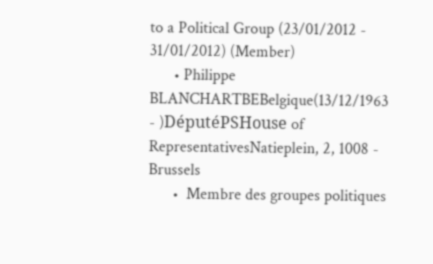to a Political Group (23/01/2012 - 31/01/2012) (Member)
      • Philippe BLANCHARTBEBelgique(13/12/1963 - )DéputéPSHouse of RepresentativesNatieplein, 2, 1008 - Brussels
      •  Membre des groupes politiques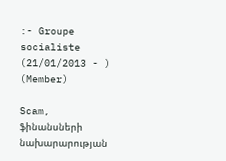:- Groupe socialiste (21/01/2013 - ) (Member)

Scam, ֆինանսների նախարարության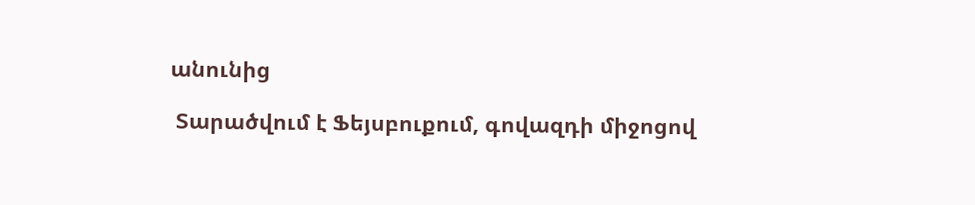անունից

 Տարածվում է Ֆեյսբուքում, գովազդի միջոցով